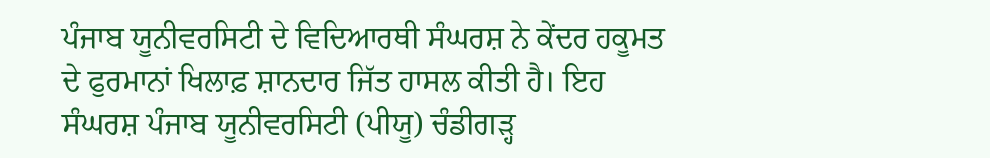ਪੰਜਾਬ ਯੂਨੀਵਰਸਿਟੀ ਦੇ ਵਿਦਿਆਰਥੀ ਸੰਘਰਸ਼ ਨੇ ਕੇਂਦਰ ਹਕੂਮਤ ਦੇ ਫੁਰਮਾਨਾਂ ਖਿਲਾਫ਼ ਸ਼ਾਨਦਾਰ ਜਿੱਤ ਹਾਸਲ ਕੀਤੀ ਹੈ। ਇਹ ਸੰਘਰਸ਼ ਪੰਜਾਬ ਯੂਨੀਵਰਸਿਟੀ (ਪੀਯੂ) ਚੰਡੀਗੜ੍ਹ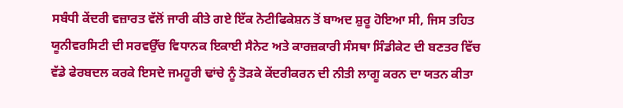ਸਬੰਧੀ ਕੇਂਦਰੀ ਵਜ਼ਾਰਤ ਵੱਲੋਂ ਜਾਰੀ ਕੀਤੇ ਗਏ ਇੱਕ ਨੋਟੀਫਿਕੇਸ਼ਨ ਤੋਂ ਬਾਅਦ ਸ਼ੁਰੂ ਹੋਇਆ ਸੀ, ਜਿਸ ਤਹਿਤ ਯੂਨੀਵਰਸਿਟੀ ਦੀ ਸਰਵਉੱਚ ਵਿਧਾਨਕ ਇਕਾਈ ਸੈਨੇਟ ਅਤੇ ਕਾਰਜ਼ਕਾਰੀ ਸੰਸਥਾ ਸਿੰਡੀਕੇਟ ਦੀ ਬਣਤਰ ਵਿੱਚ ਵੱਡੇ ਫੇਰਬਦਲ ਕਰਕੇ ਇਸਦੇ ਜਮਹੂਰੀ ਢਾਂਚੇ ਨੂੰ ਤੋੜਕੇ ਕੇਂਦਰੀਕਰਨ ਦੀ ਨੀਤੀ ਲਾਗੂ ਕਰਨ ਦਾ ਯਤਨ ਕੀਤਾ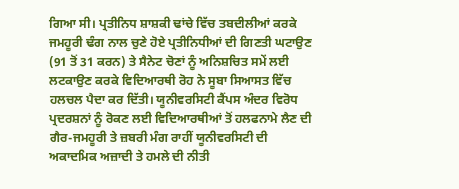ਗਿਆ ਸੀ। ਪ੍ਰਤੀਨਿਧ ਸ਼ਾਸ਼ਕੀ ਢਾਂਚੇ ਵਿੱਚ ਤਬਦੀਲੀਆਂ ਕਰਕੇ ਜਮਹੂਰੀ ਢੰਗ ਨਾਲ ਚੁਣੇ ਹੋਏ ਪ੍ਰਤੀਨਿਧੀਆਂ ਦੀ ਗਿਣਤੀ ਘਟਾਉਣ (91 ਤੋਂ 31 ਕਰਨ) ਤੇ ਸੈਨੇਟ ਚੋਣਾਂ ਨੂੰ ਅਨਿਸ਼ਚਿਤ ਸਮੇਂ ਲਈ ਲਟਕਾਉਣ ਕਰਕੇ ਵਿਦਿਆਰਥੀ ਰੋਹ ਨੇ ਸੂਬਾ ਸਿਆਸਤ ਵਿੱਚ ਹਲਚਲ ਪੈਦਾ ਕਰ ਦਿੱਤੀ। ਯੂਨੀਵਰਸਿਟੀ ਕੈਂਪਸ ਅੰਦਰ ਵਿਰੋਧ ਪ੍ਰਦਰਸ਼ਨਾਂ ਨੂੰ ਰੋਕਣ ਲਈ ਵਿਦਿਆਰਥੀਆਂ ਤੋਂ ਹਲਫਨਾਮੇ ਲੈਣ ਦੀ ਗੈਰ-ਜਮਹੂਰੀ ਤੇ ਜ਼ਬਰੀ ਮੰਗ ਰਾਹੀਂ ਯੂਨੀਵਰਸਿਟੀ ਦੀ ਅਕਾਦਮਿਕ ਅਜ਼ਾਦੀ ਤੇ ਹਮਲੇ ਦੀ ਨੀਤੀ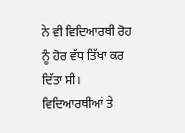ਨੇ ਵੀ ਵਿਦਿਆਰਥੀ ਰੋਹ ਨੂੰ ਹੋਰ ਵੱਧ ਤਿੱਖਾ ਕਰ ਦਿੱਤਾ ਸੀ। ਵਿਦਿਆਰਥੀਆਂ ਤੇ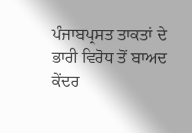ਪੰਜਾਬਪ੍ਰਸਤ ਤਾਕਤਾਂ ਦੇ ਭਾਰੀ ਵਿਰੋਧ ਤੋਂ ਬਾਅਦ ਕੇਂਦਰ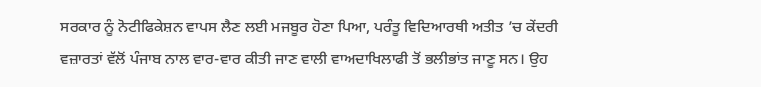ਸਰਕਾਰ ਨੂੰ ਨੋਟੀਫਿਕੇਸ਼ਨ ਵਾਪਸ ਲੈਣ ਲਈ ਮਜਬੂਰ ਹੋਣਾ ਪਿਆ, ਪਰੰਤੂ ਵਿਦਿਆਰਥੀ ਅਤੀਤ ’ਚ ਕੇਂਦਰੀ ਵਜ਼ਾਰਤਾਂ ਵੱਲੋਂ ਪੰਜਾਬ ਨਾਲ ਵਾਰ-ਵਾਰ ਕੀਤੀ ਜਾਣ ਵਾਲੀ ਵਾਅਦਾਖਿਲਾਫੀ ਤੋਂ ਭਲੀਭਾਂਤ ਜਾਣੂ ਸਨ। ਉਹ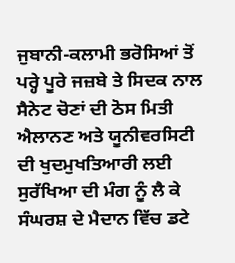ਜੁਬਾਨੀ-ਕਲਾਮੀ ਭਰੋਸਿਆਂ ਤੋਂ ਪਰ੍ਹੇ ਪੂਰੇ ਜਜ਼ਬੇ ਤੇ ਸਿਦਕ ਨਾਲ ਸੈਨੇਟ ਚੋਣਾਂ ਦੀ ਠੋਸ ਮਿਤੀ ਐਲਾਨਣ ਅਤੇ ਯੂਨੀਵਰਸਿਟੀ ਦੀ ਖੁਦਮੁਖਤਿਆਰੀ ਲਈ ਸੁਰੱਖਿਆ ਦੀ ਮੰਗ ਨੂੰ ਲੈ ਕੇ ਸੰਘਰਸ਼ ਦੇ ਮੈਦਾਨ ਵਿੱਚ ਡਟੇ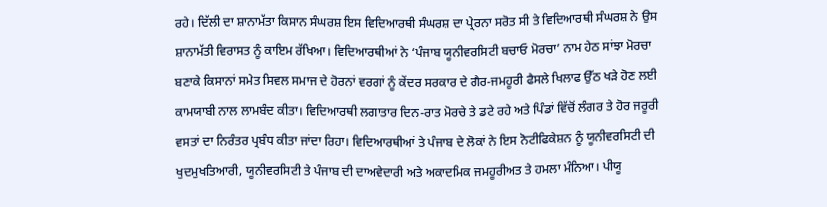ਰਹੇ। ਦਿੱਲੀ ਦਾ ਸ਼ਾਨਾਮੱਤਾ ਕਿਸਾਨ ਸੰਘਰਸ਼ ਇਸ ਵਿਦਿਆਰਥੀ ਸੰਘਰਸ਼ ਦਾ ਪ੍ਰੇਰਨਾ ਸਰੋਤ ਸੀ ਤੇ ਵਿਦਿਆਰਥੀ ਸੰਘਰਸ਼ ਨੇ ਉਸ ਸ਼ਾਨਾਮੱਤੀ ਵਿਰਾਸਤ ਨੂੰ ਕਾਇਮ ਰੱਖਿਆ। ਵਿਦਿਆਰਥੀਆਂ ਨੇ ‘ਪੰਜਾਬ ਯੂਨੀਵਰਸਿਟੀ ਬਚਾਓ ਮੋਰਚਾ’ ਨਾਮ ਹੇਠ ਸਾਂਝਾ ਮੋਰਚਾ ਬਣਾਕੇ ਕਿਸਾਨਾਂ ਸਮੇਤ ਸਿਵਲ ਸਮਾਜ ਦੇ ਹੋਰਨਾਂ ਵਰਗਾਂ ਨੂੰ ਕੇਂਦਰ ਸਰਕਾਰ ਦੇ ਗੈਰ-ਜਮਹੂਰੀ ਫੈਸਲੇ ਖਿਲਾਫ ਉੱਠ ਖੜੇ ਹੋਣ ਲਈ ਕਾਮਯਾਬੀ ਨਾਲ ਲਾਮਬੰਦ ਕੀਤਾ। ਵਿਦਿਆਰਥੀ ਲਗਾਤਾਰ ਦਿਨ-ਰਾਤ ਮੋਰਚੇ ਤੇ ਡਟੇ ਰਹੇ ਅਤੇ ਪਿੰਡਾਂ ਵਿੱਚੋਂ ਲੰਗਰ ਤੇ ਹੋਰ ਜਰੂਰੀ ਵਸਤਾਂ ਦਾ ਨਿਰੰਤਰ ਪ੍ਰਬੰਧ ਕੀਤਾ ਜਾਂਦਾ ਰਿਹਾ। ਵਿਦਿਆਰਥੀਆਂ ਤੇ ਪੰਜਾਬ ਦੇ ਲੋਕਾਂ ਨੇ ਇਸ ਨੋਟੀਫਿਕੇਸ਼ਨ ਨੂੰ ਯੂਨੀਵਰਸਿਟੀ ਦੀ ਖੁਦਮੁਖਤਿਆਰੀ, ਯੂਨੀਵਰਸਿਟੀ ਤੇ ਪੰਜਾਬ ਦੀ ਦਾਅਵੇਦਾਰੀ ਅਤੇ ਅਕਾਦਮਿਕ ਜਮਹੂਰੀਅਤ ਤੇ ਹਮਲਾ ਮੰਨਿਆ। ਪੀਯੂ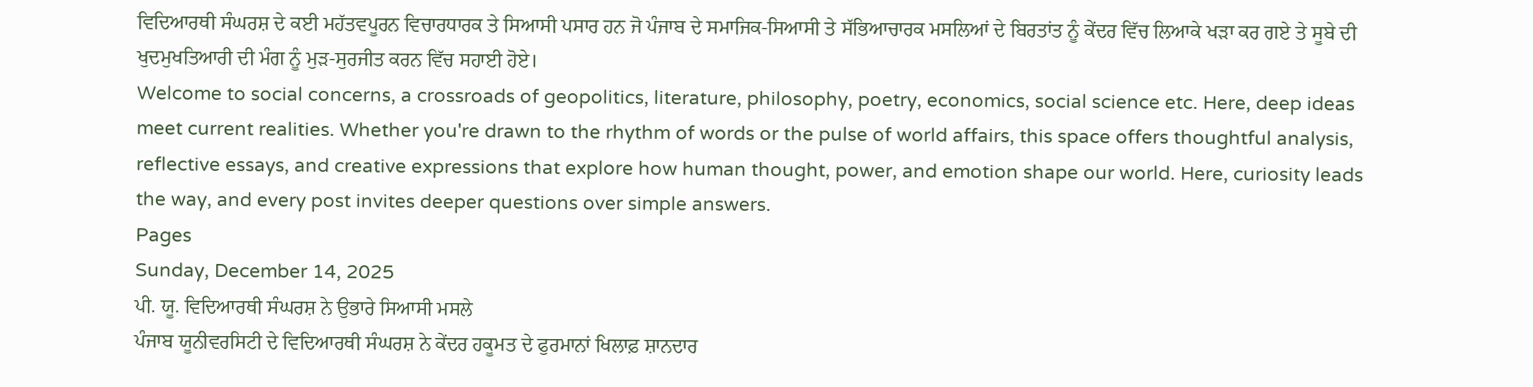ਵਿਦਿਆਰਥੀ ਸੰਘਰਸ਼ ਦੇ ਕਈ ਮਹੱਤਵਪੂਰਨ ਵਿਚਾਰਧਾਰਕ ਤੇ ਸਿਆਸੀ ਪਸਾਰ ਹਨ ਜੋ ਪੰਜਾਬ ਦੇ ਸਮਾਜਿਕ-ਸਿਆਸੀ ਤੇ ਸੱਭਿਆਚਾਰਕ ਮਸਲਿਆਂ ਦੇ ਬਿਰਤਾਂਤ ਨੂੰ ਕੇਂਦਰ ਵਿੱਚ ਲਿਆਕੇ ਖੜਾ ਕਰ ਗਏ ਤੇ ਸੂਬੇ ਦੀ ਖੁਦਮੁਖਤਿਆਰੀ ਦੀ ਮੰਗ ਨੂੰ ਮੁੜ-ਸੁਰਜੀਤ ਕਰਨ ਵਿੱਚ ਸਹਾਈ ਹੋਏ।
Welcome to social concerns, a crossroads of geopolitics, literature, philosophy, poetry, economics, social science etc. Here, deep ideas meet current realities. Whether you're drawn to the rhythm of words or the pulse of world affairs, this space offers thoughtful analysis, reflective essays, and creative expressions that explore how human thought, power, and emotion shape our world. Here, curiosity leads the way, and every post invites deeper questions over simple answers.
Pages
Sunday, December 14, 2025
ਪੀ. ਯੂ. ਵਿਦਿਆਰਥੀ ਸੰਘਰਸ਼ ਨੇ ਉਭਾਰੇ ਸਿਆਸੀ ਮਸਲੇ
ਪੰਜਾਬ ਯੂਨੀਵਰਸਿਟੀ ਦੇ ਵਿਦਿਆਰਥੀ ਸੰਘਰਸ਼ ਨੇ ਕੇਂਦਰ ਹਕੂਮਤ ਦੇ ਫੁਰਮਾਨਾਂ ਖਿਲਾਫ਼ ਸ਼ਾਨਦਾਰ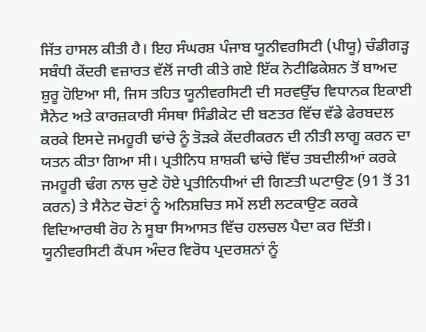ਜਿੱਤ ਹਾਸਲ ਕੀਤੀ ਹੈ। ਇਹ ਸੰਘਰਸ਼ ਪੰਜਾਬ ਯੂਨੀਵਰਸਿਟੀ (ਪੀਯੂ) ਚੰਡੀਗੜ੍ਹ ਸਬੰਧੀ ਕੇਂਦਰੀ ਵਜ਼ਾਰਤ ਵੱਲੋਂ ਜਾਰੀ ਕੀਤੇ ਗਏ ਇੱਕ ਨੋਟੀਫਿਕੇਸ਼ਨ ਤੋਂ ਬਾਅਦ ਸ਼ੁਰੂ ਹੋਇਆ ਸੀ, ਜਿਸ ਤਹਿਤ ਯੂਨੀਵਰਸਿਟੀ ਦੀ ਸਰਵਉੱਚ ਵਿਧਾਨਕ ਇਕਾਈ ਸੈਨੇਟ ਅਤੇ ਕਾਰਜ਼ਕਾਰੀ ਸੰਸਥਾ ਸਿੰਡੀਕੇਟ ਦੀ ਬਣਤਰ ਵਿੱਚ ਵੱਡੇ ਫੇਰਬਦਲ ਕਰਕੇ ਇਸਦੇ ਜਮਹੂਰੀ ਢਾਂਚੇ ਨੂੰ ਤੋੜਕੇ ਕੇਂਦਰੀਕਰਨ ਦੀ ਨੀਤੀ ਲਾਗੂ ਕਰਨ ਦਾ ਯਤਨ ਕੀਤਾ ਗਿਆ ਸੀ। ਪ੍ਰਤੀਨਿਧ ਸ਼ਾਸ਼ਕੀ ਢਾਂਚੇ ਵਿੱਚ ਤਬਦੀਲੀਆਂ ਕਰਕੇ ਜਮਹੂਰੀ ਢੰਗ ਨਾਲ ਚੁਣੇ ਹੋਏ ਪ੍ਰਤੀਨਿਧੀਆਂ ਦੀ ਗਿਣਤੀ ਘਟਾਉਣ (91 ਤੋਂ 31 ਕਰਨ) ਤੇ ਸੈਨੇਟ ਚੋਣਾਂ ਨੂੰ ਅਨਿਸ਼ਚਿਤ ਸਮੇਂ ਲਈ ਲਟਕਾਉਣ ਕਰਕੇ ਵਿਦਿਆਰਥੀ ਰੋਹ ਨੇ ਸੂਬਾ ਸਿਆਸਤ ਵਿੱਚ ਹਲਚਲ ਪੈਦਾ ਕਰ ਦਿੱਤੀ। ਯੂਨੀਵਰਸਿਟੀ ਕੈਂਪਸ ਅੰਦਰ ਵਿਰੋਧ ਪ੍ਰਦਰਸ਼ਨਾਂ ਨੂੰ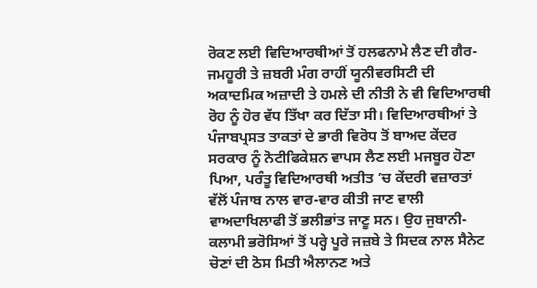ਰੋਕਣ ਲਈ ਵਿਦਿਆਰਥੀਆਂ ਤੋਂ ਹਲਫਨਾਮੇ ਲੈਣ ਦੀ ਗੈਰ-ਜਮਹੂਰੀ ਤੇ ਜ਼ਬਰੀ ਮੰਗ ਰਾਹੀਂ ਯੂਨੀਵਰਸਿਟੀ ਦੀ ਅਕਾਦਮਿਕ ਅਜ਼ਾਦੀ ਤੇ ਹਮਲੇ ਦੀ ਨੀਤੀ ਨੇ ਵੀ ਵਿਦਿਆਰਥੀ ਰੋਹ ਨੂੰ ਹੋਰ ਵੱਧ ਤਿੱਖਾ ਕਰ ਦਿੱਤਾ ਸੀ। ਵਿਦਿਆਰਥੀਆਂ ਤੇ ਪੰਜਾਬਪ੍ਰਸਤ ਤਾਕਤਾਂ ਦੇ ਭਾਰੀ ਵਿਰੋਧ ਤੋਂ ਬਾਅਦ ਕੇਂਦਰ ਸਰਕਾਰ ਨੂੰ ਨੋਟੀਫਿਕੇਸ਼ਨ ਵਾਪਸ ਲੈਣ ਲਈ ਮਜਬੂਰ ਹੋਣਾ ਪਿਆ, ਪਰੰਤੂ ਵਿਦਿਆਰਥੀ ਅਤੀਤ ’ਚ ਕੇਂਦਰੀ ਵਜ਼ਾਰਤਾਂ ਵੱਲੋਂ ਪੰਜਾਬ ਨਾਲ ਵਾਰ-ਵਾਰ ਕੀਤੀ ਜਾਣ ਵਾਲੀ ਵਾਅਦਾਖਿਲਾਫੀ ਤੋਂ ਭਲੀਭਾਂਤ ਜਾਣੂ ਸਨ। ਉਹ ਜੁਬਾਨੀ-ਕਲਾਮੀ ਭਰੋਸਿਆਂ ਤੋਂ ਪਰ੍ਹੇ ਪੂਰੇ ਜਜ਼ਬੇ ਤੇ ਸਿਦਕ ਨਾਲ ਸੈਨੇਟ ਚੋਣਾਂ ਦੀ ਠੋਸ ਮਿਤੀ ਐਲਾਨਣ ਅਤੇ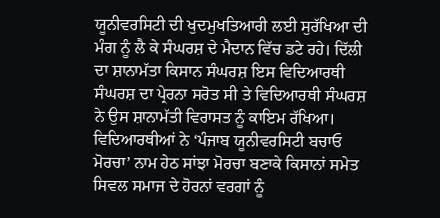ਯੂਨੀਵਰਸਿਟੀ ਦੀ ਖੁਦਮੁਖਤਿਆਰੀ ਲਈ ਸੁਰੱਖਿਆ ਦੀ ਮੰਗ ਨੂੰ ਲੈ ਕੇ ਸੰਘਰਸ਼ ਦੇ ਮੈਦਾਨ ਵਿੱਚ ਡਟੇ ਰਹੇ। ਦਿੱਲੀ ਦਾ ਸ਼ਾਨਾਮੱਤਾ ਕਿਸਾਨ ਸੰਘਰਸ਼ ਇਸ ਵਿਦਿਆਰਥੀ ਸੰਘਰਸ਼ ਦਾ ਪ੍ਰੇਰਨਾ ਸਰੋਤ ਸੀ ਤੇ ਵਿਦਿਆਰਥੀ ਸੰਘਰਸ਼ ਨੇ ਉਸ ਸ਼ਾਨਾਮੱਤੀ ਵਿਰਾਸਤ ਨੂੰ ਕਾਇਮ ਰੱਖਿਆ। ਵਿਦਿਆਰਥੀਆਂ ਨੇ ‘ਪੰਜਾਬ ਯੂਨੀਵਰਸਿਟੀ ਬਚਾਓ ਮੋਰਚਾ’ ਨਾਮ ਹੇਠ ਸਾਂਝਾ ਮੋਰਚਾ ਬਣਾਕੇ ਕਿਸਾਨਾਂ ਸਮੇਤ ਸਿਵਲ ਸਮਾਜ ਦੇ ਹੋਰਨਾਂ ਵਰਗਾਂ ਨੂੰ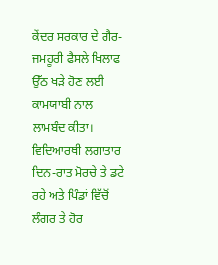ਕੇਂਦਰ ਸਰਕਾਰ ਦੇ ਗੈਰ-ਜਮਹੂਰੀ ਫੈਸਲੇ ਖਿਲਾਫ ਉੱਠ ਖੜੇ ਹੋਣ ਲਈ ਕਾਮਯਾਬੀ ਨਾਲ ਲਾਮਬੰਦ ਕੀਤਾ। ਵਿਦਿਆਰਥੀ ਲਗਾਤਾਰ ਦਿਨ-ਰਾਤ ਮੋਰਚੇ ਤੇ ਡਟੇ ਰਹੇ ਅਤੇ ਪਿੰਡਾਂ ਵਿੱਚੋਂ ਲੰਗਰ ਤੇ ਹੋਰ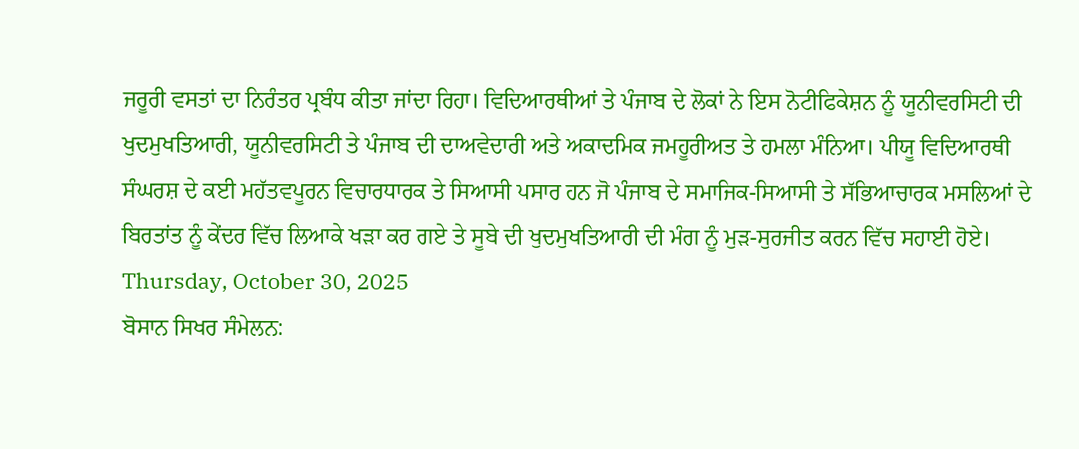ਜਰੂਰੀ ਵਸਤਾਂ ਦਾ ਨਿਰੰਤਰ ਪ੍ਰਬੰਧ ਕੀਤਾ ਜਾਂਦਾ ਰਿਹਾ। ਵਿਦਿਆਰਥੀਆਂ ਤੇ ਪੰਜਾਬ ਦੇ ਲੋਕਾਂ ਨੇ ਇਸ ਨੋਟੀਫਿਕੇਸ਼ਨ ਨੂੰ ਯੂਨੀਵਰਸਿਟੀ ਦੀ ਖੁਦਮੁਖਤਿਆਰੀ, ਯੂਨੀਵਰਸਿਟੀ ਤੇ ਪੰਜਾਬ ਦੀ ਦਾਅਵੇਦਾਰੀ ਅਤੇ ਅਕਾਦਮਿਕ ਜਮਹੂਰੀਅਤ ਤੇ ਹਮਲਾ ਮੰਨਿਆ। ਪੀਯੂ ਵਿਦਿਆਰਥੀ ਸੰਘਰਸ਼ ਦੇ ਕਈ ਮਹੱਤਵਪੂਰਨ ਵਿਚਾਰਧਾਰਕ ਤੇ ਸਿਆਸੀ ਪਸਾਰ ਹਨ ਜੋ ਪੰਜਾਬ ਦੇ ਸਮਾਜਿਕ-ਸਿਆਸੀ ਤੇ ਸੱਭਿਆਚਾਰਕ ਮਸਲਿਆਂ ਦੇ ਬਿਰਤਾਂਤ ਨੂੰ ਕੇਂਦਰ ਵਿੱਚ ਲਿਆਕੇ ਖੜਾ ਕਰ ਗਏ ਤੇ ਸੂਬੇ ਦੀ ਖੁਦਮੁਖਤਿਆਰੀ ਦੀ ਮੰਗ ਨੂੰ ਮੁੜ-ਸੁਰਜੀਤ ਕਰਨ ਵਿੱਚ ਸਹਾਈ ਹੋਏ।
Thursday, October 30, 2025
ਬੋਸਾਨ ਸਿਖਰ ਸੰਮੇਲਨ: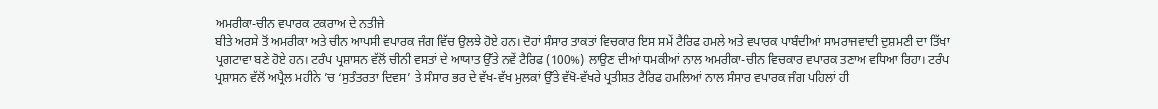ਅਮਰੀਕਾ-ਚੀਨ ਵਪਾਰਕ ਟਕਰਾਅ ਦੇ ਨਤੀਜੇ
ਬੀਤੇ ਅਰਸੇ ਤੋਂ ਅਮਰੀਕਾ ਅਤੇ ਚੀਨ ਆਪਸੀ ਵਪਾਰਕ ਜੰਗ ਵਿੱਚ ਉਲਝੇ ਹੋਏ ਹਨ। ਦੋਹਾਂ ਸੰਸਾਰ ਤਾਕਤਾਂ ਵਿਚਕਾਰ ਇਸ ਸਮੇਂ ਟੈਰਿਫ ਹਮਲੇ ਅਤੇ ਵਪਾਰਕ ਪਾਬੰਦੀਆਂ ਸਾਮਰਾਜਵਾਦੀ ਦੁਸ਼ਮਣੀ ਦਾ ਤਿੱਖਾ ਪ੍ਰਗਟਾਵਾ ਬਣੇ ਹੋਏ ਹਨ। ਟਰੰਪ ਪ੍ਰਸ਼ਾਸਨ ਵੱਲੋਂ ਚੀਨੀ ਵਸਤਾਂ ਦੇ ਆਯਾਤ ਉੱਤੇ ਨਵੇਂ ਟੈਰਿਫ (100%) ਲਾਉਣ ਦੀਆਂ ਧਮਕੀਆਂ ਨਾਲ ਅਮਰੀਕਾ-ਚੀਨ ਵਿਚਕਾਰ ਵਪਾਰਕ ਤਣਾਅ ਵਧਿਆ ਰਿਹਾ। ਟਰੰਪ ਪ੍ਰਸ਼ਾਸਨ ਵੱਲੋਂ ਅਪ੍ਰੈਲ ਮਹੀਨੇ ’ਚ ‘ਸੁਤੰਤਰਤਾ ਦਿਵਸ’ ਤੇ ਸੰਸਾਰ ਭਰ ਦੇ ਵੱਖ-ਵੱਖ ਮੁਲਕਾਂ ਉੱਤੇ ਵੱਖੋ-ਵੱਖਰੇ ਪ੍ਰਤੀਸ਼ਤ ਟੈਰਿਫ ਹਮਲਿਆਂ ਨਾਲ ਸੰਸਾਰ ਵਪਾਰਕ ਜੰਗ ਪਹਿਲਾਂ ਹੀ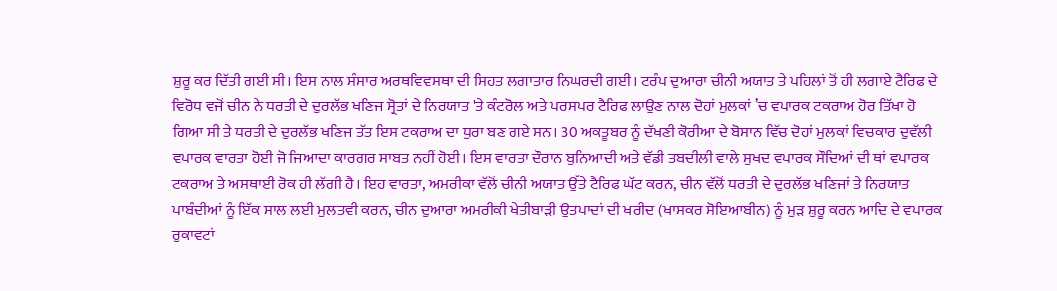ਸ਼ੁਰੂ ਕਰ ਦਿੱਤੀ ਗਈ ਸੀ। ਇਸ ਨਾਲ ਸੰਸਾਰ ਅਰਥਵਿਵਸਥਾ ਦੀ ਸਿਹਤ ਲਗਾਤਾਰ ਨਿਘਰਦੀ ਗਈ। ਟਰੰਪ ਦੁਆਰਾ ਚੀਨੀ ਅਯਾਤ ਤੇ ਪਹਿਲਾਂ ਤੋਂ ਹੀ ਲਗਾਏ ਟੈਰਿਫ ਦੇ ਵਿਰੋਧ ਵਜੋਂ ਚੀਨ ਨੇ ਧਰਤੀ ਦੇ ਦੁਰਲੱਭ ਖਣਿਜ ਸ੍ਰੋਤਾਂ ਦੇ ਨਿਰਯਾਤ 'ਤੇ ਕੰਟਰੋਲ ਅਤੇ ਪਰਸਪਰ ਟੈਰਿਫ ਲਾਉਣ ਨਾਲ ਦੋਹਾਂ ਮੁਲਕਾਂ ’ਚ ਵਪਾਰਕ ਟਕਰਾਅ ਹੋਰ ਤਿੱਖਾ ਹੋ ਗਿਆ ਸੀ ਤੇ ਧਰਤੀ ਦੇ ਦੁਰਲੱਭ ਖਣਿਜ ਤੱਤ ਇਸ ਟਕਰਾਅ ਦਾ ਧੁਰਾ ਬਣ ਗਏ ਸਨ। 30 ਅਕਤੂਬਰ ਨੂੰ ਦੱਖਣੀ ਕੋਰੀਆ ਦੇ ਬੋਸਾਨ ਵਿੱਚ ਦੋਹਾਂ ਮੁਲਕਾਂ ਵਿਚਕਾਰ ਦੁਵੱਲੀ ਵਪਾਰਕ ਵਾਰਤਾ ਹੋਈ ਜੋ ਜਿਆਦਾ ਕਾਰਗਰ ਸਾਬਤ ਨਹੀਂ ਹੋਈ। ਇਸ ਵਾਰਤਾ ਦੌਰਾਨ ਬੁਨਿਆਦੀ ਅਤੇ ਵੱਡੀ ਤਬਦੀਲੀ ਵਾਲੇ ਸੁਖਦ ਵਪਾਰਕ ਸੌਦਿਆਂ ਦੀ ਥਾਂ ਵਪਾਰਕ ਟਕਰਾਅ ਤੇ ਅਸਥਾਈ ਰੋਕ ਹੀ ਲੱਗੀ ਹੈ। ਇਹ ਵਾਰਤਾ, ਅਮਰੀਕਾ ਵੱਲੋਂ ਚੀਨੀ ਅਯਾਤ ਉੱਤੇ ਟੈਰਿਫ ਘੱਟ ਕਰਨ, ਚੀਨ ਵੱਲੋਂ ਧਰਤੀ ਦੇ ਦੁਰਲੱਭ ਖਣਿਜਾਂ ਤੇ ਨਿਰਯਾਤ ਪਾਬੰਦੀਆਂ ਨੂੰ ਇੱਕ ਸਾਲ ਲਈ ਮੁਲਤਵੀ ਕਰਨ, ਚੀਨ ਦੁਆਰਾ ਅਮਰੀਕੀ ਖੇਤੀਬਾੜੀ ਉਤਪਾਦਾਂ ਦੀ ਖਰੀਦ (ਖਾਸਕਰ ਸੋਇਆਬੀਨ) ਨੂੰ ਮੁੜ ਸ਼ੁਰੂ ਕਰਨ ਆਦਿ ਦੇ ਵਪਾਰਕ ਰੁਕਾਵਟਾਂ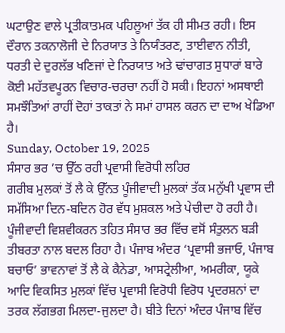ਘਟਾਉਣ ਵਾਲੇ ਪ੍ਰਤੀਕਾਤਮਕ ਪਹਿਲੂਆਂ ਤੱਕ ਹੀ ਸੀਮਤ ਰਹੀ। ਇਸ ਦੌਰਾਨ ਤਕਨਾਲੋਜੀ ਦੇ ਨਿਰਯਾਤ ਤੇ ਨਿਯੰਤਰਣ, ਤਾਈਵਾਨ ਨੀਤੀ, ਧਰਤੀ ਦੇ ਦੁਰਲੱਭ ਖਣਿਜਾਂ ਦੇ ਨਿਰਯਾਤ ਅਤੇ ਢਾਂਚਾਗਤ ਸੁਧਾਰਾਂ ਬਾਰੇ ਕੋਈ ਮਹੱਤਵਪੂਰਨ ਵਿਚਾਰ-ਚਰਚਾ ਨਹੀਂ ਹੋ ਸਕੀ। ਇਹਨਾਂ ਅਸਥਾਈ ਸਮਝੌਤਿਆਂ ਰਾਹੀਂ ਦੋਹਾਂ ਤਾਕਤਾਂ ਨੇ ਸਮਾਂ ਹਾਸਲ ਕਰਨ ਦਾ ਦਾਅ ਖੇਡਿਆ ਹੈ।
Sunday, October 19, 2025
ਸੰਸਾਰ ਭਰ ’ਚ ਉੱਠ ਰਹੀ ਪ੍ਰਵਾਸੀ ਵਿਰੋਧੀ ਲਹਿਰ
ਗਰੀਬ ਮੁਲਕਾਂ ਤੋਂ ਲੈ ਕੇ ਉੱਨਤ ਪੂੰਜੀਵਾਦੀ ਮੁਲਕਾਂ ਤੱਕ ਮਨੁੱਖੀ ਪ੍ਰਵਾਸ ਦੀ ਸਮੱਸਿਆ ਦਿਨ-ਬਦਿਨ ਹੋਰ ਵੱਧ ਮੁਸ਼ਕਲ ਅਤੇ ਪੇਚੀਦਾ ਹੋ ਰਹੀ ਹੈ। ਪੂੰਜੀਵਾਦੀ ਵਿਸ਼ਵੀਕਰਨ ਤਹਿਤ ਸੰਸਾਰ ਭਰ ਵਿੱਚ ਵਸੋਂ ਸੰਤੁਲਨ ਬੜੀ ਤੀਬਰਤਾ ਨਾਲ ਬਦਲ ਰਿਹਾ ਹੈ। ਪੰਜਾਬ ਅੰਦਰ ‘ਪ੍ਰਵਾਸੀ ਭਜਾਓ, ਪੰਜਾਬ ਬਚਾਓ’ ਭਾਵਨਾਵਾਂ ਤੋਂ ਲੈ ਕੇ ਕੈਨੇਡਾ, ਆਸਟ੍ਰੇਲੀਆ, ਅਮਰੀਕਾ, ਯੂਕੇ ਆਦਿ ਵਿਕਸਿਤ ਮੁਲਕਾਂ ਵਿੱਚ ਪ੍ਰਵਾਸੀ ਵਿਰੋਧੀ ਵਿਰੋਧ ਪ੍ਰਦਰਸ਼ਨਾਂ ਦਾ ਤਰਕ ਲੱਗਭਗ ਮਿਲਦਾ-ਜੁਲਦਾ ਹੈ। ਬੀਤੇ ਦਿਨਾਂ ਅੰਦਰ ਪੰਜਾਬ ਵਿੱਚ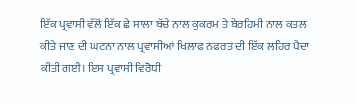ਇੱਕ ਪ੍ਰਵਾਸੀ ਵੱਲੋਂ ਇੱਕ ਛੇ ਸਾਲਾ ਬੱਚੇ ਨਾਲ ਕੁਕਰਮ ਤੇ ਬੇਰਹਿਮੀ ਨਾਲ ਕਤਲ ਕੀਤੇ ਜਾਣ ਦੀ ਘਟਨਾ ਨਾਲ ਪ੍ਰਵਾਸੀਆਂ ਖਿਲਾਫ ਨਫਰਤ ਦੀ ਇੱਕ ਲਹਿਰ ਪੈਦਾ ਕੀਤੀ ਗਈ। ਇਸ ਪ੍ਰਵਾਸੀ ਵਿਰੋਧੀ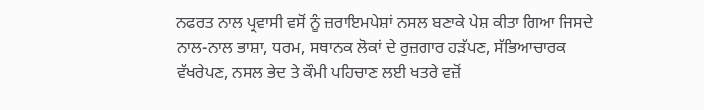ਨਫਰਤ ਨਾਲ ਪ੍ਰਵਾਸੀ ਵਸੋਂ ਨੂੰ ਜ਼ਰਾਇਮਪੇਸ਼ਾਂ ਨਸਲ ਬਣਾਕੇ ਪੇਸ਼ ਕੀਤਾ ਗਿਆ ਜਿਸਦੇ ਨਾਲ-ਨਾਲ ਭਾਸ਼ਾ, ਧਰਮ, ਸਥਾਨਕ ਲੋਕਾਂ ਦੇ ਰੁਜ਼ਗਾਰ ਹੜੱਪਣ, ਸੱਭਿਆਚਾਰਕ ਵੱਖਰੇਪਣ, ਨਸਲ ਭੇਦ ਤੇ ਕੌਮੀ ਪਹਿਚਾਣ ਲਈ ਖਤਰੇ ਵਜ਼ੋਂ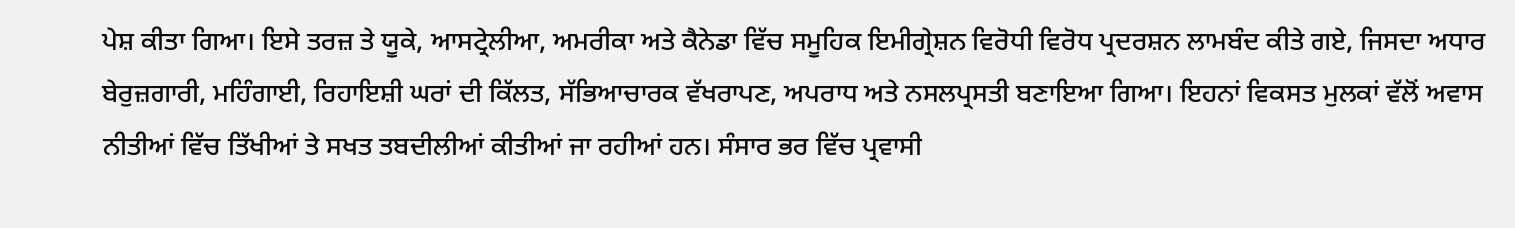ਪੇਸ਼ ਕੀਤਾ ਗਿਆ। ਇਸੇ ਤਰਜ਼ ਤੇ ਯੂਕੇ, ਆਸਟ੍ਰੇਲੀਆ, ਅਮਰੀਕਾ ਅਤੇ ਕੈਨੇਡਾ ਵਿੱਚ ਸਮੂਹਿਕ ਇਮੀਗ੍ਰੇਸ਼ਨ ਵਿਰੋਧੀ ਵਿਰੋਧ ਪ੍ਰਦਰਸ਼ਨ ਲਾਮਬੰਦ ਕੀਤੇ ਗਏ, ਜਿਸਦਾ ਅਧਾਰ ਬੇਰੁਜ਼ਗਾਰੀ, ਮਹਿੰਗਾਈ, ਰਿਹਾਇਸ਼ੀ ਘਰਾਂ ਦੀ ਕਿੱਲਤ, ਸੱਭਿਆਚਾਰਕ ਵੱਖਰਾਪਣ, ਅਪਰਾਧ ਅਤੇ ਨਸਲਪ੍ਰਸਤੀ ਬਣਾਇਆ ਗਿਆ। ਇਹਨਾਂ ਵਿਕਸਤ ਮੁਲਕਾਂ ਵੱਲੋਂ ਅਵਾਸ ਨੀਤੀਆਂ ਵਿੱਚ ਤਿੱਖੀਆਂ ਤੇ ਸਖਤ ਤਬਦੀਲੀਆਂ ਕੀਤੀਆਂ ਜਾ ਰਹੀਆਂ ਹਨ। ਸੰਸਾਰ ਭਰ ਵਿੱਚ ਪ੍ਰਵਾਸੀ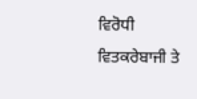ਵਿਰੋਧੀ ਵਿਤਕਰੇਬਾਜੀ ਤੇ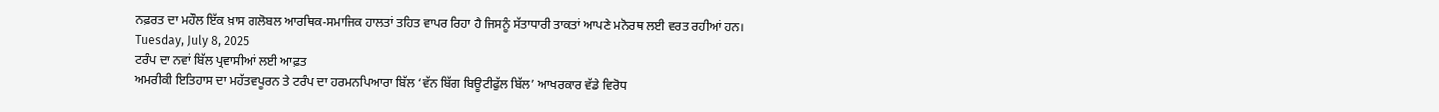ਨਫ਼ਰਤ ਦਾ ਮਹੌਲ ਇੱਕ ਖ਼ਾਸ ਗਲੋਬਲ ਆਰਥਿਕ-ਸਮਾਜਿਕ ਹਾਲਤਾਂ ਤਹਿਤ ਵਾਪਰ ਰਿਹਾ ਹੈ ਜਿਸਨੂੰ ਸੱਤਾਧਾਰੀ ਤਾਕਤਾਂ ਆਪਣੇ ਮਨੋਰਥ ਲਈ ਵਰਤ ਰਹੀਆਂ ਹਨ।
Tuesday, July 8, 2025
ਟਰੰਪ ਦਾ ਨਵਾਂ ਬਿੱਲ ਪ੍ਰਵਾਸੀਆਂ ਲਈ ਆਫ਼ਤ
ਅਮਰੀਕੀ ਇਤਿਹਾਸ ਦਾ ਮਹੱਤਵਪੂਰਨ ਤੇ ਟਰੰਪ ਦਾ ਹਰਮਨਪਿਆਰਾ ਬਿੱਲ ‘ਵੱਨ ਬਿੱਗ ਬਿਊਟੀਫੁੱਲ ਬਿੱਲ’ ਆਖਰਕਾਰ ਵੱਡੇ ਵਿਰੋਧ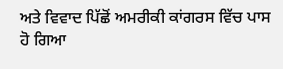ਅਤੇ ਵਿਵਾਦ ਪਿੱਛੋਂ ਅਮਰੀਕੀ ਕਾਂਗਰਸ ਵਿੱਚ ਪਾਸ ਹੋ ਗਿਆ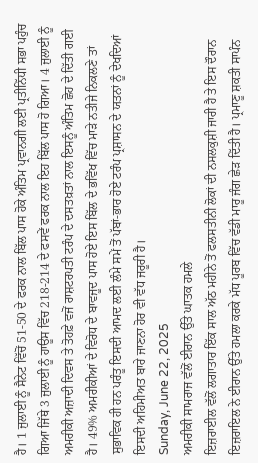ਹੈ। 1 ਜੁਲਾਈ ਨੂੰ ਸੈਨੇਟ ਵਿੱਚੋਂ 51-50 ਦੇ ਫਰਕ ਨਾਲ ਬਿੱਲ ਪਾਸ ਹੋਕੇ ਅੰਤਿਮ ਪ੍ਰਵਾਨਗੀ ਲਈ ਪ੍ਰਤੀਨਿੱਧੀ ਸਭਾ ਪਹੁੰਚ ਗਿਆ ਜਿੱਥੇ 3 ਜੁਲਾਈ ਨੂੰ ਹਾਊਸ ਵਿੱਚ 218-214 ਦੇ ਫਸਵੇਂ ਫਰਕ ਨਾਲ ਇਹ ਬਿੱਲ ਪਾਸ ਹੋ ਗਿਆ। 4 ਜੁਲਾਈ ਨੂੰ ਅਮਰੀਕੀ ਅਜ਼ਾਦੀ ਦਿਵਸ ਤੇ ਤੋਹਫ਼ੇ ਵਜੋਂ ਰਾਸ਼ਟਰਪਤੀ ਟਰੰਪ ਦੇ ਦਸਤਖ਼ਤਾਂ ਨਾਲ ਇਸਨੂੰ ਅੰਤਿਮ ਛੋਹ ਦੇ ਦਿੱਤੀ ਗਈ ਹੈ। 49% ਅਮਰੀਕੀਆਂ ਦੇ ਵਿਰੋਧ ਦੇ ਬਾਵਜੂਦ ਪਾਸ ਹੋਏ ਇਸ ਬਿੱਲ ਦੇ ਭਵਿੱਖ ਵਿੱਚ ਮਾੜੇ ਨਤੀਜੇ ਨਿਕਲਣੇ ਤਾਂ ਸੁਭਾਵਿਕ ਹੀ ਹਨ ਪਰੰਤੂ ਇਸਦੀ ਆਮਦ ਲਈ ਲੰਮੇ ਸਮੇਂ ਤੋਂ ਪੱਬਾਂ-ਭਾਰ ਹੋਏ ਟਰੰਪ ਪ੍ਰਸ਼ਾਸਨ ਦੇ ਯਤਨਾਂ ਨੂੰ ਦੇਖਦਿਆਂ ਇਸਦੀ ਅਹਿਮੀਅਤ ਬਾਰੇ ਜਾਣਨਾ ਹੋਰ ਵੀ ਵੱਧ ਜਰੂਰੀ ਹੈ।
Sunday, June 22, 2025
ਅਮਰੀਕੀ ਸਾਮਰਾਜ ਵੱਲੋਂ ਈਰਾਨ ਉੱਤੇ ਘਾਤਕ ਹਮਲੇ
ਇਜ਼ਰਾਈਲ ਵੱਲੋਂ ਲਗਾਤਾਰ ਇੱਕ ਸਾਲ ਅੱਠ ਮਹੀਨੇ ਤੋਂ ਫਲਸਤੀਨੀ ਲੋਕਾਂ ਦੀ ਨਸਲਕੁਸ਼ੀ ਜਾਰੀ ਹੈ ਤੇ ਇਸ ਦੌਰਾਨ ਇਜ਼ਰਾਇਲ ਨੇ ਈਰਾਨ ਉੱਤੇ ਹਮਲਾ ਕਰਕੇ ਮੱਧ ਪੂਰਬ ਵਿੱਚ ਵੱਡੀ ਮਾਰੂ ਜੰਗ ਛੇੜ ਦਿੱਤੀ ਹੈ। ਪ੍ਰਮਾਣੂ ਸ਼ਕਤੀ ਸਾਪੰਨ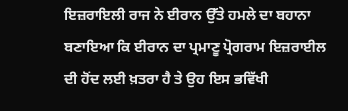ਇਜ਼ਰਾਇਲੀ ਰਾਜ ਨੇ ਈਰਾਨ ਉੱਤੇ ਹਮਲੇ ਦਾ ਬਹਾਨਾ ਬਣਾਇਆ ਕਿ ਈਰਾਨ ਦਾ ਪ੍ਰਮਾਣੂ ਪ੍ਰੋਗਰਾਮ ਇਜ਼ਰਾਈਲ ਦੀ ਹੋਂਦ ਲਈ ਖ਼ਤਰਾ ਹੈ ਤੇ ਉਹ ਇਸ ਭਵਿੱਖੀ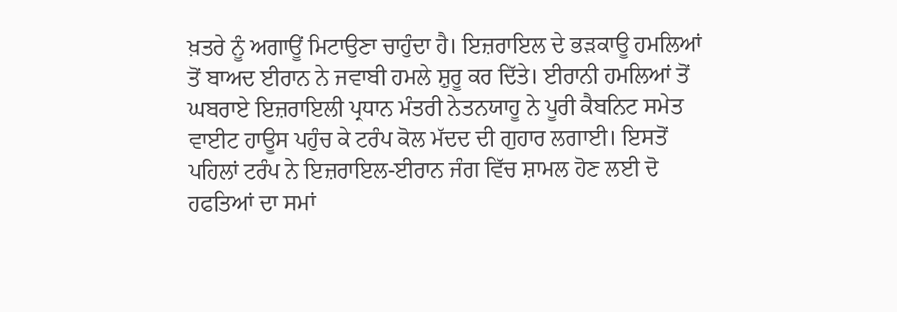ਖ਼ਤਰੇ ਨੂੰ ਅਗਾਊਂ ਮਿਟਾਉਣਾ ਚਾਹੁੰਦਾ ਹੈ। ਇਜ਼ਰਾਇਲ ਦੇ ਭੜਕਾਊ ਹਮਲਿਆਂ ਤੋਂ ਬਾਅਦ ਈਰਾਨ ਨੇ ਜਵਾਬੀ ਹਮਲੇ ਸ਼ੁਰੂ ਕਰ ਦਿੱਤੇ। ਈਰਾਨੀ ਹਮਲਿਆਂ ਤੋਂ ਘਬਰਾਏ ਇਜ਼ਰਾਇਲੀ ਪ੍ਰਧਾਨ ਮੰਤਰੀ ਨੇਤਨਯਾਹੂ ਨੇ ਪੂਰੀ ਕੈਬਨਿਟ ਸਮੇਤ ਵਾਈਟ ਹਾਊਸ ਪਹੁੰਚ ਕੇ ਟਰੰਪ ਕੋਲ ਮੱਦਦ ਦੀ ਗੁਹਾਰ ਲਗਾਈ। ਇਸਤੋਂ ਪਹਿਲਾਂ ਟਰੰਪ ਨੇ ਇਜ਼ਰਾਇਲ-ਈਰਾਨ ਜੰਗ ਵਿੱਚ ਸ਼ਾਮਲ ਹੋਣ ਲਈ ਦੋ ਹਫਤਿਆਂ ਦਾ ਸਮਾਂ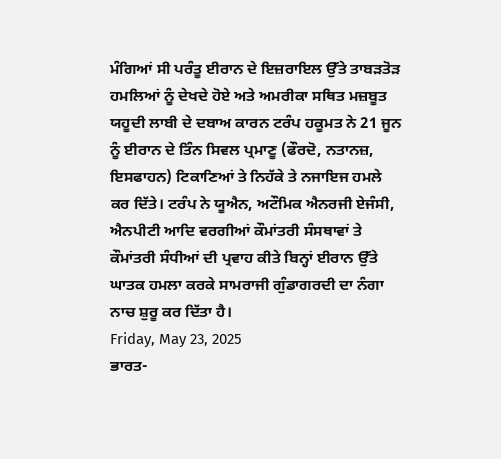ਮੰਗਿਆਂ ਸੀ ਪਰੰਤੂ ਈਰਾਨ ਦੇ ਇਜ਼ਰਾਇਲ ਉੱਤੇ ਤਾਬੜਤੋੜ ਹਮਲਿਆਂ ਨੂੰ ਦੇਖਦੇ ਹੋਏ ਅਤੇ ਅਮਰੀਕਾ ਸਥਿਤ ਮਜ਼ਬੂਤ ਯਹੂਦੀ ਲਾਬੀ ਦੇ ਦਬਾਅ ਕਾਰਨ ਟਰੰਪ ਹਕੂਮਤ ਨੇ 21 ਜੂਨ ਨੂੰ ਈਰਾਨ ਦੇ ਤਿੰਨ ਸਿਵਲ ਪ੍ਰਮਾਣੂ (ਫੌਰਦੋ, ਨਤਾਨਜ਼, ਇਸਫਾਹਨ) ਟਿਕਾਣਿਆਂ ਤੇ ਨਿਹੱਕੇ ਤੇ ਨਜਾਇਜ ਹਮਲੇ ਕਰ ਦਿੱਤੇ। ਟਰੰਪ ਨੇ ਯੂਐਨ, ਅਟੌਮਿਕ ਐਨਰਜੀ ਏਜੰਸੀ, ਐਨਪੀਟੀ ਆਦਿ ਵਰਗੀਆਂ ਕੌਮਾਂਤਰੀ ਸੰਸਥਾਵਾਂ ਤੇ ਕੌਮਾਂਤਰੀ ਸੰਧੀਆਂ ਦੀ ਪ੍ਰਵਾਹ ਕੀਤੇ ਬਿਨ੍ਹਾਂ ਈਰਾਨ ਉੱਤੇ ਘਾਤਕ ਹਮਲਾ ਕਰਕੇ ਸਾਮਰਾਜੀ ਗੁੰਡਾਗਰਦੀ ਦਾ ਨੰਗਾ ਨਾਚ ਸ਼ੁਰੂ ਕਰ ਦਿੱਤਾ ਹੈ।
Friday, May 23, 2025
ਭਾਰਤ-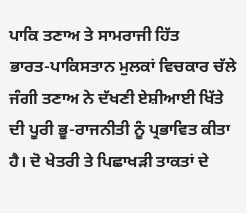ਪਾਕਿ ਤਣਾਅ ਤੇ ਸਾਮਰਾਜੀ ਹਿੱਤ
ਭਾਰਤ-ਪਾਕਿਸਤਾਨ ਮੁਲਕਾਂ ਵਿਚਕਾਰ ਚੱਲੇ ਜੰਗੀ ਤਣਾਅ ਨੇ ਦੱਖਣੀ ਏਸ਼ੀਆਈ ਖਿੱਤੇ ਦੀ ਪੂਰੀ ਭੂ-ਰਾਜਨੀਤੀ ਨੂੰ ਪ੍ਰਭਾਵਿਤ ਕੀਤਾ ਹੈ। ਦੋ ਖੇਤਰੀ ਤੇ ਪਿਛਾਖੜੀ ਤਾਕਤਾਂ ਦੇ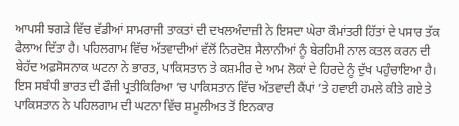ਆਪਸੀ ਝਗੜੇ ਵਿੱਚ ਵੱਡੀਆਂ ਸਾਮਰਾਜੀ ਤਾਕਤਾਂ ਦੀ ਦਖਲਅੰਦਾਜ਼ੀ ਨੇ ਇਸਦਾ ਘੇਰਾ ਕੌਮਾਂਤਰੀ ਹਿੱਤਾਂ ਦੇ ਪਸਾਰ ਤੱਕ ਫੈਲਾਅ ਦਿੱਤਾ ਹੈ। ਪਹਿਲਗਾਮ ਵਿੱਚ ਅੱਤਵਾਦੀਆਂ ਵੱਲੋਂ ਨਿਰਦੋਸ਼ ਸੈਲਾਨੀਆਂ ਨੂੰ ਬੇਰਹਿਮੀ ਨਾਲ ਕਤਲ ਕਰਨ ਦੀ ਬੇਹੱਦ ਅਫ਼ਸੋਸਨਾਕ ਘਟਨਾ ਨੇ ਭਾਰਤ, ਪਾਕਿਸਤਾਨ ਤੇ ਕਸ਼ਮੀਰ ਦੇ ਆਮ ਲੋਕਾਂ ਦੇ ਹਿਰਦੇ ਨੂੰ ਦੁੱਖ ਪਹੁੰਚਾਇਆ ਹੈ। ਇਸ ਸਬੰਧੀ ਭਾਰਤ ਦੀ ਫੌਜੀ ਪ੍ਰਤੀਕਿਰਿਆ ‘ਚ ਪਾਕਿਸਤਾਨ ਵਿੱਚ ਅੱਤਵਾਦੀ ਕੈਂਪਾਂ ’ਤੇ ਹਵਾਈ ਹਮਲੇ ਕੀਤੇ ਗਏ ਤੇ ਪਾਕਿਸਤਾਨ ਨੇ ਪਹਿਲਗਾਮ ਦੀ ਘਟਨਾ ਵਿੱਚ ਸ਼ਮੂਲੀਅਤ ਤੋਂ ਇਨਕਾਰ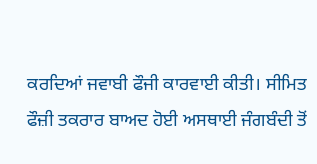ਕਰਦਿਆਂ ਜਵਾਬੀ ਫੌਜੀ ਕਾਰਵਾਈ ਕੀਤੀ। ਸੀਮਿਤ ਫੌਜ਼ੀ ਤਕਰਾਰ ਬਾਅਦ ਹੋਈ ਅਸਥਾਈ ਜੰਗਬੰਦੀ ਤੋਂ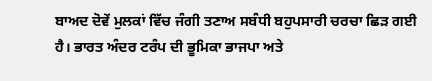ਬਾਅਦ ਦੋਵੇਂ ਮੁਲਕਾਂ ਵਿੱਚ ਜੰਗੀ ਤਣਾਅ ਸਬੰਧੀ ਬਹੁਪਸਾਰੀ ਚਰਚਾ ਛਿੜ ਗਈ ਹੈ। ਭਾਰਤ ਅੰਦਰ ਟਰੰਪ ਦੀ ਭੂਮਿਕਾ ਭਾਜਪਾ ਅਤੇ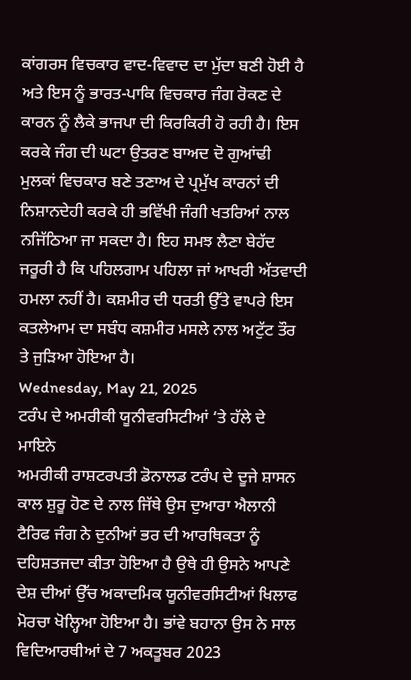ਕਾਂਗਰਸ ਵਿਚਕਾਰ ਵਾਦ-ਵਿਵਾਦ ਦਾ ਮੁੱਦਾ ਬਣੀ ਹੋਈ ਹੈ ਅਤੇ ਇਸ ਨੂੰ ਭਾਰਤ-ਪਾਕਿ ਵਿਚਕਾਰ ਜੰਗ ਰੋਕਣ ਦੇ ਕਾਰਨ ਨੂੰ ਲੈਕੇ ਭਾਜਪਾ ਦੀ ਕਿਰਕਿਰੀ ਹੋ ਰਹੀ ਹੈ। ਇਸ ਕਰਕੇ ਜੰਗ ਦੀ ਘਟਾ ਉਤਰਣ ਬਾਅਦ ਦੋ ਗੁਆਂਢੀ ਮੁਲਕਾਂ ਵਿਚਕਾਰ ਬਣੇ ਤਣਾਅ ਦੇ ਪ੍ਰਮੁੱਖ ਕਾਰਨਾਂ ਦੀ ਨਿਸ਼ਾਨਦੇਹੀ ਕਰਕੇ ਹੀ ਭਵਿੱਖੀ ਜੰਗੀ ਖਤਰਿਆਂ ਨਾਲ ਨਜਿੱਠਿਆ ਜਾ ਸਕਦਾ ਹੈ। ਇਹ ਸਮਝ ਲੈਣਾ ਬੇਹੱਦ ਜਰੂਰੀ ਹੈ ਕਿ ਪਹਿਲਗਾਮ ਪਹਿਲਾ ਜਾਂ ਆਖਰੀ ਅੱਤਵਾਦੀ ਹਮਲਾ ਨਹੀਂ ਹੈ। ਕਸ਼ਮੀਰ ਦੀ ਧਰਤੀ ਉੱਤੇ ਵਾਪਰੇ ਇਸ ਕਤਲੇਆਮ ਦਾ ਸਬੰਧ ਕਸ਼ਮੀਰ ਮਸਲੇ ਨਾਲ ਅਟੁੱਟ ਤੌਰ ਤੇ ਜੁੜਿਆ ਹੋਇਆ ਹੈ।
Wednesday, May 21, 2025
ਟਰੰਪ ਦੇ ਅਮਰੀਕੀ ਯੂਨੀਵਰਸਿਟੀਆਂ ‘ਤੇ ਹੱਲੇ ਦੇ ਮਾਇਨੇ
ਅਮਰੀਕੀ ਰਾਸ਼ਟਰਪਤੀ ਡੋਨਾਲਡ ਟਰੰਪ ਦੇ ਦੂਜੇ ਸ਼ਾਸਨ ਕਾਲ ਸ਼ੁਰੂ ਹੋਣ ਦੇ ਨਾਲ ਜਿੱਥੇ ਉਸ ਦੁਆਰਾ ਐਲਾਨੀ ਟੈਰਿਫ ਜੰਗ ਨੇ ਦੁਨੀਆਂ ਭਰ ਦੀ ਆਰਥਿਕਤਾ ਨੂੰ ਦਹਿਸ਼ਤਜਦਾ ਕੀਤਾ ਹੋਇਆ ਹੈ ਉਥੇ ਹੀ ਉਸਨੇ ਆਪਣੇ ਦੇਸ਼ ਦੀਆਂ ਉੱਚ ਅਕਾਦਮਿਕ ਯੂਨੀਵਰਸਿਟੀਆਂ ਖਿਲਾਫ ਮੋਰਚਾ ਖੋਲ੍ਹਿਆ ਹੋਇਆ ਹੈ। ਭਾਂਵੇ ਬਹਾਨਾ ਉਸ ਨੇ ਸਾਲ ਵਿਦਿਆਰਥੀਆਂ ਦੇ 7 ਅਕਤੂਬਰ 2023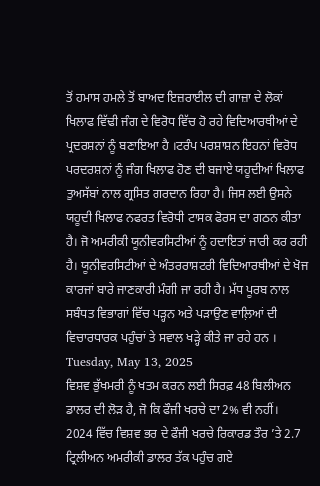ਤੋਂ ਹਮਾਸ ਹਮਲੇ ਤੋਂ ਬਾਅਦ ਇਜ਼ਰਾਈਲ ਦੀ ਗਾਜ਼ਾ ਦੇ ਲੋਕਾਂ ਖਿਲਾਫ ਵਿੱਢੀ ਜੰਗ ਦੇ ਵਿਰੋਧ ਵਿੱਚ ਹੋ ਰਹੇ ਵਿਦਿਆਰਥੀਆਂ ਦੇ ਪ੍ਰਦਰਸ਼ਨਾਂ ਨੂੰ ਬਣਾਇਆ ਹੈ ।ਟਰੰਪ ਪਰਸ਼ਾਸ਼ਨ ਇਹਨਾਂ ਵਿਰੋਧ ਪਰਦਰਸ਼ਨਾਂ ਨੂੰ ਜੰਗ ਖਿਲਾਫ ਹੋਣ ਦੀ ਬਜਾਏ ਯਹੂਦੀਆਂ ਖਿਲਾਫ ਤੁਅਸੱਬਾਂ ਨਾਲ ਗ੍ਰਸਿਤ ਗਰਦਾਨ ਰਿਹਾ ਹੈ। ਜਿਸ ਲਈ ਉਸਨੇ ਯਹੂਦੀ ਖਿਲਾਫ ਨਫਰਤ ਵਿਰੋਧੀ ਟਾਸਕ ਫੋਰਸ ਦਾ ਗਠਨ ਕੀਤਾ ਹੈ। ਜੋ ਅਮਰੀਕੀ ਯੂਨੀਵਰਸਿਟੀਆਂ ਨੂੰ ਹਦਾਇਤਾਂ ਜਾਰੀ ਕਰ ਰਹੀ ਹੈ। ਯੂਨੀਵਰਸਿਟੀਆਂ ਦੇ ਅੰਤਰਰਾਸ਼ਟਰੀ ਵਿਦਿਆਰਥੀਆਂ ਦੇ ਖੋਜ ਕਾਰਜਾਂ ਬਾਰੇ ਜਾਣਕਾਰੀ ਮੰਗੀ ਜਾ ਰਹੀ ਹੈ। ਮੱਧ ਪੂਰਬ ਨਾਲ ਸਬੰਧਤ ਵਿਭਾਗਾਂ ਵਿੱਚ ਪੜ੍ਹਨ ਅਤੇ ਪੜਾਉਣ ਵਾਲ਼ਿਆਂ ਦੀ ਵਿਚਾਰਧਾਰਕ ਪਹੁੰਚਾਂ ਤੇ ਸਵਾਲ ਖੜ੍ਹੇ ਕੀਤੇ ਜਾ ਰਹੇ ਹਨ ।
Tuesday, May 13, 2025
ਵਿਸ਼ਵ ਭੁੱਖਮਰੀ ਨੂੰ ਖਤਮ ਕਰਨ ਲਈ ਸਿਰਫ਼ 48 ਬਿਲੀਅਨ ਡਾਲਰ ਦੀ ਲੋੜ ਹੈ, ਜੋ ਕਿ ਫੌਜੀ ਖਰਚੇ ਦਾ 2% ਵੀ ਨਹੀਂ।
2024 ਵਿੱਚ ਵਿਸ਼ਵ ਭਰ ਦੇ ਫੌਜੀ ਖਰਚੇ ਰਿਕਾਰਡ ਤੌਰ ’ਤੇ 2.7 ਟ੍ਰਿਲੀਅਨ ਅਮਰੀਕੀ ਡਾਲਰ ਤੱਕ ਪਹੁੰਚ ਗਏ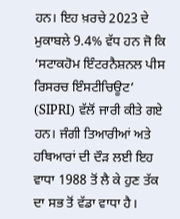ਹਨ। ਇਹ ਖ਼ਰਚੇ 2023 ਦੇ ਮੁਕਾਬਲੇ 9.4% ਵੱਧ ਹਨ ਜੋ ਕਿ ‘ਸਟਾਕਹੋਮ ਇੰਟਰਨੈਸ਼ਨਲ ਪੀਸ ਰਿਸਰਚ ਇੰਸਟੀਚਿਊਟ’ (SIPRI) ਵੱਲੋਂ ਜਾਰੀ ਕੀਤੇ ਗਏ ਹਨ। ਜੰਗੀ ਤਿਆਰੀਆਂ ਅਤੇ ਹਥਿਆਰਾਂ ਦੀ ਦੌੜ ਲਈ ਇਹ ਵਾਧਾ 1988 ਤੋਂ ਲੈ ਕੇ ਹੁਣ ਤੱਕ ਦਾ ਸਭ ਤੋਂ ਵੱਡਾ ਵਾਧਾ ਹੈ।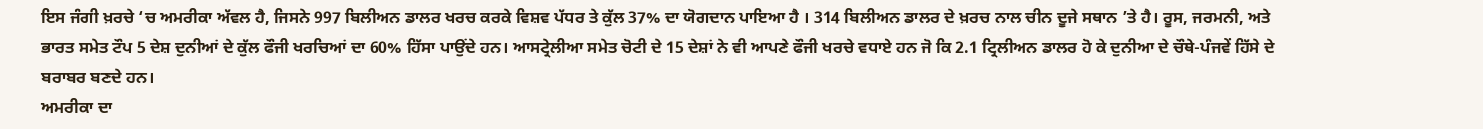ਇਸ ਜੰਗੀ ਖ਼ਰਚੇ ‘ਚ ਅਮਰੀਕਾ ਅੱਵਲ ਹੈ, ਜਿਸਨੇ 997 ਬਿਲੀਅਨ ਡਾਲਰ ਖਰਚ ਕਰਕੇ ਵਿਸ਼ਵ ਪੱਧਰ ਤੇ ਕੁੱਲ 37% ਦਾ ਯੋਗਦਾਨ ਪਾਇਆ ਹੈ । 314 ਬਿਲੀਅਨ ਡਾਲਰ ਦੇ ਖ਼ਰਚ ਨਾਲ ਚੀਨ ਦੂਜੇ ਸਥਾਨ ’ਤੇ ਹੈ। ਰੂਸ, ਜਰਮਨੀ, ਅਤੇ ਭਾਰਤ ਸਮੇਤ ਟੌਪ 5 ਦੇਸ਼ ਦੁਨੀਆਂ ਦੇ ਕੁੱਲ ਫੌਜੀ ਖਰਚਿਆਂ ਦਾ 60% ਹਿੱਸਾ ਪਾਉਂਦੇ ਹਨ। ਆਸਟ੍ਰੇਲੀਆ ਸਮੇਤ ਚੋਟੀ ਦੇ 15 ਦੇਸ਼ਾਂ ਨੇ ਵੀ ਆਪਣੇ ਫੌਜੀ ਖਰਚੇ ਵਧਾਏ ਹਨ ਜੋ ਕਿ 2.1 ਟ੍ਰਿਲੀਅਨ ਡਾਲਰ ਹੋ ਕੇ ਦੁਨੀਆ ਦੇ ਚੌਥੇ-ਪੰਜਵੇਂ ਹਿੱਸੇ ਦੇ ਬਰਾਬਰ ਬਣਦੇ ਹਨ।
ਅਮਰੀਕਾ ਦਾ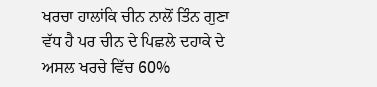ਖਰਚਾ ਹਾਲਾਂਕਿ ਚੀਨ ਨਾਲੋਂ ਤਿੰਨ ਗੁਣਾ ਵੱਧ ਹੈ ਪਰ ਚੀਨ ਦੇ ਪਿਛਲੇ ਦਹਾਕੇ ਦੇ ਅਸਲ ਖਰਚੇ ਵਿੱਚ 60%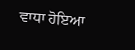ਵਾਧਾ ਹੋਇਆ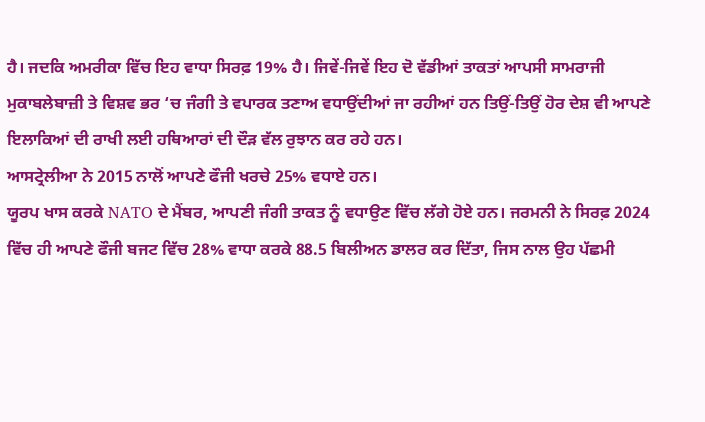ਹੈ। ਜਦਕਿ ਅਮਰੀਕਾ ਵਿੱਚ ਇਹ ਵਾਧਾ ਸਿਰਫ਼ 19% ਹੈ। ਜਿਵੇਂ-ਜਿਵੇਂ ਇਹ ਦੋ ਵੱਡੀਆਂ ਤਾਕਤਾਂ ਆਪਸੀ ਸਾਮਰਾਜੀ ਮੁਕਾਬਲੇਬਾਜ਼ੀ ਤੇ ਵਿਸ਼ਵ ਭਰ ‘ਚ ਜੰਗੀ ਤੇ ਵਪਾਰਕ ਤਣਾਅ ਵਧਾਉਂਦੀਆਂ ਜਾ ਰਹੀਆਂ ਹਨ ਤਿਉਂ-ਤਿਉਂ ਹੋਰ ਦੇਸ਼ ਵੀ ਆਪਣੇ ਇਲਾਕਿਆਂ ਦੀ ਰਾਖੀ ਲਈ ਹਥਿਆਰਾਂ ਦੀ ਦੌੜ ਵੱਲ ਰੁਝਾਨ ਕਰ ਰਹੇ ਹਨ।
ਆਸਟ੍ਰੇਲੀਆ ਨੇ 2015 ਨਾਲੋਂ ਆਪਣੇ ਫੌਜੀ ਖਰਚੇ 25% ਵਧਾਏ ਹਨ।
ਯੂਰਪ ਖਾਸ ਕਰਕੇ NATO ਦੇ ਮੈਂਬਰ, ਆਪਣੀ ਜੰਗੀ ਤਾਕਤ ਨੂੰ ਵਧਾਉਣ ਵਿੱਚ ਲੱਗੇ ਹੋਏ ਹਨ। ਜਰਮਨੀ ਨੇ ਸਿਰਫ਼ 2024 ਵਿੱਚ ਹੀ ਆਪਣੇ ਫੌਜੀ ਬਜਟ ਵਿੱਚ 28% ਵਾਧਾ ਕਰਕੇ 88.5 ਬਿਲੀਅਨ ਡਾਲਰ ਕਰ ਦਿੱਤਾ, ਜਿਸ ਨਾਲ ਉਹ ਪੱਛਮੀ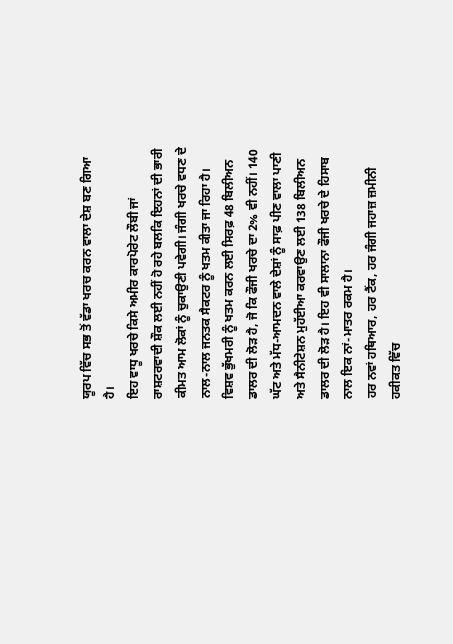ਯੂਰਪ ਵਿੱਚ ਸਭ ਤੋਂ ਵੱਡਾ ਖਰਚ ਕਰਨ ਵਾਲਾ ਦੇਸ਼ ਬਣ ਗਿਆ ਹੈ।
ਇਹ ਵਾਧੂ ਖਰਚੇ ਕਿਸੇ ਅਮੀਰ ਕਾਰਪੋਰੇਟ ਲੌਬੀ ਜਾਂ ਰਾਸ਼ਟਰਵਾਦੀ ਸ਼ੌਕ ਲਈ ਨਹੀਂ ਹੋ ਰਹੇ ਬਲਕਿ ਇਹਨਾਂ ਦੀ ਭਾਰੀ ਕੀਮਤ ਆਮ ਲੋਕਾਂ ਨੂੰ ਚੁਕਾਉਣੀ ਪਵੇਗੀ। ਜੰਗੀ ਖਰਚੇ ਵਧਣ ਦੇ ਨਾਲ-ਨਾਲ ਜਨਤਕ ਸੈਕਟਰ ਨੂੰ ਖਤਮ ਕੀਤਾ ਜਾ ਰਿਹਾ ਹੈ।
ਵਿਸ਼ਵ ਭੁੱਖਮਰੀ ਨੂੰ ਖਤਮ ਕਰਨ ਲਈ ਸਿਰਫ਼ 48 ਬਿਲੀਅਨ ਡਾਲਰ ਦੀ ਲੋੜ ਹੈ, ਜੋ ਕਿ ਫੌਜੀ ਖਰਚੇ ਦਾ 2% ਵੀ ਨਹੀਂ। 140 ਘੱਟ ਅਤੇ ਮੱਧ-ਆਮਦਨ ਵਾਲੇ ਦੇਸ਼ਾਂ ਨੂੰ ਸਾਫ਼ ਪੀਣ ਵਾਲਾ ਪਾਣੀ ਅਤੇ ਸੈਨੀਟੇਸ਼ਨ ਮੁਹੱਈਆ ਕਰਵਾਉਣ ਲਈ 138 ਬਿਲੀਅਨ ਡਾਲਰ ਦੀ ਲੋੜ ਹੈ। ਇਹ ਵੀ ਸਾਲਾਨਾ ਫੌਜੀ ਖਰਚੇ ਦੇ ਹਿਸਾਬ ਨਾਲ ਇਕ ਨਾਂ-ਮਾਤਰ ਰਕਮ ਹੈ।
ਹਰ ਨਵਾਂ ਹਥਿਆਰ, ਹਰ ਟੈਂਕ, ਹਰ ਜੰਗੀ ਜਹਾਜ਼ ਜ਼ਮੀਨੀ ਹਕੀਕਤ ਵਿੱਚ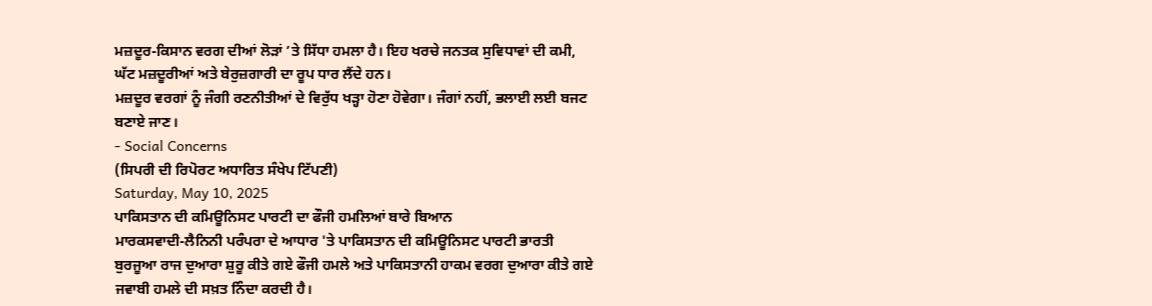ਮਜ਼ਦੂਰ-ਕਿਸਾਨ ਵਰਗ ਦੀਆਂ ਲੋੜਾਂ ’ਤੇ ਸਿੱਧਾ ਹਮਲਾ ਹੈ। ਇਹ ਖਰਚੇ ਜਨਤਕ ਸੁਵਿਧਾਵਾਂ ਦੀ ਕਮੀ, ਘੱਟ ਮਜ਼ਦੂਰੀਆਂ ਅਤੇ ਬੇਰੁਜ਼ਗਾਰੀ ਦਾ ਰੂਪ ਧਾਰ ਲੈਂਦੇ ਹਨ।
ਮਜ਼ਦੂਰ ਵਰਗਾਂ ਨੂੰ ਜੰਗੀ ਰਣਨੀਤੀਆਂ ਦੇ ਵਿਰੁੱਧ ਖੜ੍ਹਾ ਹੋਣਾ ਹੋਵੇਗਾ। ਜੰਗਾਂ ਨਹੀਂ, ਭਲਾਈ ਲਈ ਬਜਟ ਬਣਾਏ ਜਾਣ।
- Social Concerns
(ਸਿਪਰੀ ਦੀ ਰਿਪੋਰਟ ਅਧਾਰਿਤ ਸੰਖੇਪ ਟਿੱਪਣੀ)
Saturday, May 10, 2025
ਪਾਕਿਸਤਾਨ ਦੀ ਕਮਿਊਨਿਸਟ ਪਾਰਟੀ ਦਾ ਫੌਜੀ ਹਮਲਿਆਂ ਬਾਰੇ ਬਿਆਨ
ਮਾਰਕਸਵਾਦੀ-ਲੈਨਿਨੀ ਪਰੰਪਰਾ ਦੇ ਆਧਾਰ 'ਤੇ ਪਾਕਿਸਤਾਨ ਦੀ ਕਮਿਊਨਿਸਟ ਪਾਰਟੀ ਭਾਰਤੀ ਬੁਰਜੂਆ ਰਾਜ ਦੁਆਰਾ ਸ਼ੁਰੂ ਕੀਤੇ ਗਏ ਫੌਜੀ ਹਮਲੇ ਅਤੇ ਪਾਕਿਸਤਾਨੀ ਹਾਕਮ ਵਰਗ ਦੁਆਰਾ ਕੀਤੇ ਗਏ ਜਵਾਬੀ ਹਮਲੇ ਦੀ ਸਖ਼ਤ ਨਿੰਦਾ ਕਰਦੀ ਹੈ।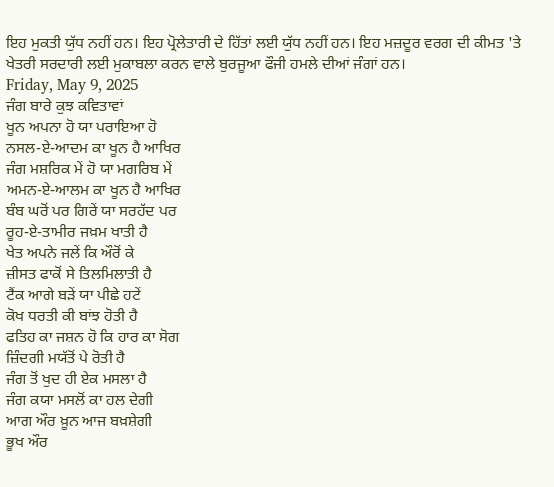ਇਹ ਮੁਕਤੀ ਯੁੱਧ ਨਹੀਂ ਹਨ। ਇਹ ਪ੍ਰੋਲੇਤਾਰੀ ਦੇ ਹਿੱਤਾਂ ਲਈ ਯੁੱਧ ਨਹੀਂ ਹਨ। ਇਹ ਮਜ਼ਦੂਰ ਵਰਗ ਦੀ ਕੀਮਤ 'ਤੇ ਖੇਤਰੀ ਸਰਦਾਰੀ ਲਈ ਮੁਕਾਬਲਾ ਕਰਨ ਵਾਲੇ ਬੁਰਜੂਆ ਫੌਜੀ ਹਮਲੇ ਦੀਆਂ ਜੰਗਾਂ ਹਨ।
Friday, May 9, 2025
ਜੰਗ ਬਾਰੇ ਕੁਝ ਕਵਿਤਾਵਾਂ
ਖੂਨ ਅਪਨਾ ਹੋ ਯਾ ਪਰਾਇਆ ਹੋ
ਨਸਲ-ਏ-ਆਦਮ ਕਾ ਖੂਨ ਹੈ ਆਖਿਰ
ਜੰਗ ਮਸ਼ਰਿਕ ਮੇਂ ਹੋ ਯਾ ਮਗਰਿਬ ਮੇਂ
ਅਮਨ-ਏ-ਆਲਮ ਕਾ ਖੂਨ ਹੈ ਆਖਿਰ
ਬੰਬ ਘਰੋਂ ਪਰ ਗਿਰੇਂ ਯਾ ਸਰਹੱਦ ਪਰ
ਰੂਹ-ਏ-ਤਾਮੀਰ ਜਖ਼ਮ ਖਾਤੀ ਹੈ
ਖੇਤ ਅਪਨੇ ਜਲੇਂ ਕਿ ਔਰੋਂ ਕੇ
ਜ਼ੀਸਤ ਫਾਕੋਂ ਸੇ ਤਿਲਮਿਲਾਤੀ ਹੈ
ਟੈਂਕ ਆਗੇ ਬੜੇਂ ਯਾ ਪੀਛੇ ਹਟੇਂ
ਕੋਖ ਧਰਤੀ ਕੀ ਬਾਂਝ ਹੋਤੀ ਹੈ
ਫਤਿਹ ਕਾ ਜਸ਼ਨ ਹੋ ਕਿ ਹਾਰ ਕਾ ਸੋਗ
ਜ਼ਿੰਦਗੀ ਮਯੱਤੋਂ ਪੇ ਰੋਤੀ ਹੈ
ਜੰਗ ਤੋਂ ਖੁਦ ਹੀ ਏਕ ਮਸਲਾ ਹੈ
ਜੰਗ ਕਯਾ ਮਸਲੋਂ ਕਾ ਹਲ ਦੇਗੀ
ਆਗ ਔਰ ਖ਼ੂਨ ਆਜ ਬਖ਼ਸ਼ੇਗੀ
ਭੂਖ ਔਰ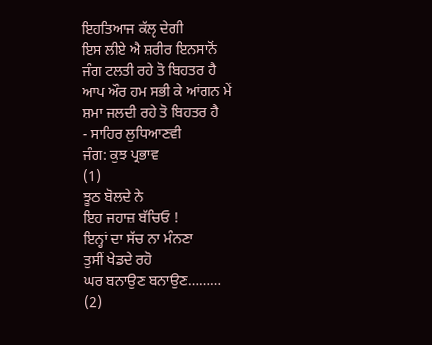ਇਹਤਿਆਜ ਕੱਲੵ ਦੇਗੀ
ਇਸ ਲੀਏ ਐ ਸ਼ਰੀਰ ਇਨਸਾਨੋਂ
ਜੰਗ ਟਲਤੀ ਰਹੇ ਤੋ ਬਿਹਤਰ ਹੈ
ਆਪ ਔਰ ਹਮ ਸਭੀ ਕੇ ਆਂਗਨ ਮੇਂ
ਸ਼ਮਾ ਜਲਦੀ ਰਹੇ ਤੋ ਬਿਹਤਰ ਹੈ
- ਸਾਹਿਰ ਲੁਧਿਆਣਵੀ
ਜੰਗ: ਕੁਝ ਪ੍ਰਭਾਵ
(1)
ਝੂਠ ਬੋਲਦੇ ਨੇ
ਇਹ ਜਹਾਜ਼ ਬੱਚਿਓ !
ਇਨ੍ਹਾਂ ਦਾ ਸੱਚ ਨਾ ਮੰਨਣਾ
ਤੁਸੀਂ ਖੇਡਦੇ ਰਹੋ
ਘਰ ਬਨਾਉਣ ਬਨਾਉਣ………
(2)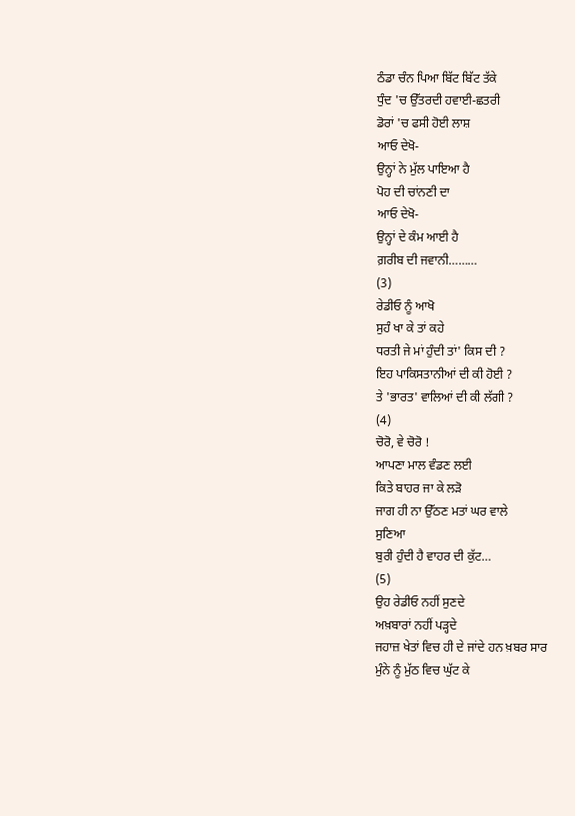ਠੰਡਾ ਚੰਨ ਪਿਆ ਬਿੱਟ ਬਿੱਟ ਤੱਕੇ
ਧੁੰਦ 'ਚ ਉੱਤਰਦੀ ਹਵਾਈ-ਛਤਰੀ
ਡੋਰਾਂ 'ਚ ਫਸੀ ਹੋਈ ਲਾਸ਼
ਆਓ ਦੇਖੋ-
ਉਨ੍ਹਾਂ ਨੇ ਮੁੱਲ ਪਾਇਆ ਹੈ
ਪੋਹ ਦੀ ਚਾਂਨਣੀ ਦਾ
ਆਓ ਦੇਖੋ-
ਉਨ੍ਹਾਂ ਦੇ ਕੰਮ ਆਈ ਹੈ
ਗ਼ਰੀਬ ਦੀ ਜਵਾਨੀ………
(3)
ਰੇਡੀਓ ਨੂੰ ਆਖੋ
ਸੁਹੰ ਖਾ ਕੇ ਤਾਂ ਕਹੇ
ਧਰਤੀ ਜੇ ਮਾਂ ਹੁੰਦੀ ਤਾਂ' ਕਿਸ ਦੀ ?
ਇਹ ਪਾਕਿਸਤਾਨੀਆਂ ਦੀ ਕੀ ਹੋਈ ?
ਤੇ 'ਭਾਰਤ' ਵਾਲਿਆਂ ਦੀ ਕੀ ਲੱਗੀ ?
(4)
ਚੋਰੋ, ਵੇ ਚੋਰੋ !
ਆਪਣਾ ਮਾਲ ਵੰਡਣ ਲਈ
ਕਿਤੇ ਬਾਹਰ ਜਾ ਕੇ ਲੜੋ
ਜਾਗ ਹੀ ਨਾ ਉੱਠਣ ਮਤਾਂ ਘਰ ਵਾਲੇ
ਸੁਣਿਆ
ਬੁਰੀ ਹੁੰਦੀ ਹੈ ਵਾਹਰ ਦੀ ਕੁੱਟ…
(5)
ਉਹ ਰੇਡੀਓ ਨਹੀਂ ਸੁਣਦੇ
ਅਖ਼ਬਾਰਾਂ ਨਹੀਂ ਪੜ੍ਹਦੇ
ਜਹਾਜ਼ ਖੇਤਾਂ ਵਿਚ ਹੀ ਦੇ ਜਾਂਦੇ ਹਨ ਖ਼ਬਰ ਸਾਰ
ਮੁੰਨੇ ਨੂੰ ਮੁੱਠ ਵਿਚ ਘੁੱਟ ਕੇ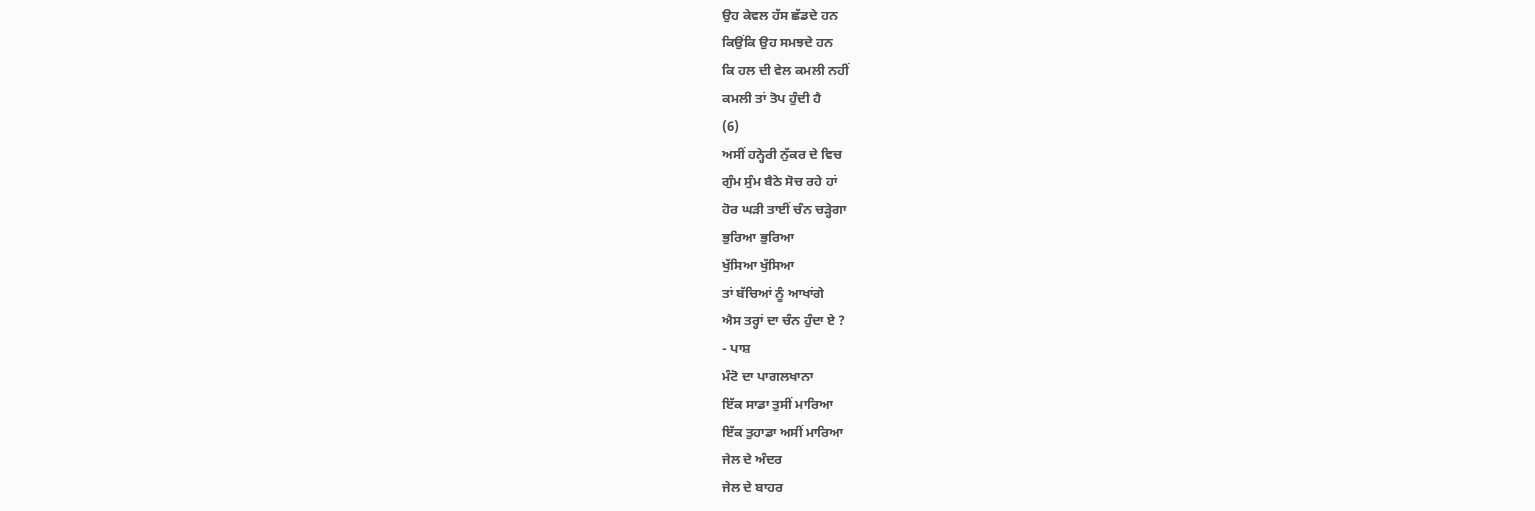ਉਹ ਕੇਵਲ ਹੱਸ ਛੱਡਦੇ ਹਨ
ਕਿਉਂਕਿ ਉਹ ਸਮਝਦੇ ਹਨ
ਕਿ ਹਲ ਦੀ ਵੇਲ ਕਮਲੀ ਨਹੀਂ
ਕਮਲੀ ਤਾਂ ਤੋਪ ਹੁੰਦੀ ਹੈ
(6)
ਅਸੀਂ ਹਨ੍ਹੇਰੀ ਨੁੱਕਰ ਦੇ ਵਿਚ
ਗੁੰਮ ਸੁੰਮ ਬੈਠੇ ਸੋਚ ਰਹੇ ਹਾਂ
ਹੋਰ ਘੜੀ ਤਾਈਂ ਚੰਨ ਚੜ੍ਹੇਗਾ
ਭੁਰਿਆ ਭੁਰਿਆ
ਖੁੱਸਿਆ ਖੁੱਸਿਆ
ਤਾਂ ਬੱਚਿਆਂ ਨੂੰ ਆਖਾਂਗੇ
ਐਸ ਤਰ੍ਹਾਂ ਦਾ ਚੰਨ ਹੁੰਦਾ ਏ ?
- ਪਾਸ਼
ਮੰਟੋ ਦਾ ਪਾਗਲਖਾਨਾ
ਇੱਕ ਸਾਡਾ ਤੁਸੀਂ ਮਾਰਿਆ
ਇੱਕ ਤੁਹਾਡਾ ਅਸੀਂ ਮਾਰਿਆ
ਜੇਲ ਦੇ ਅੰਦਰ
ਜੇਲ ਦੇ ਬਾਹਰ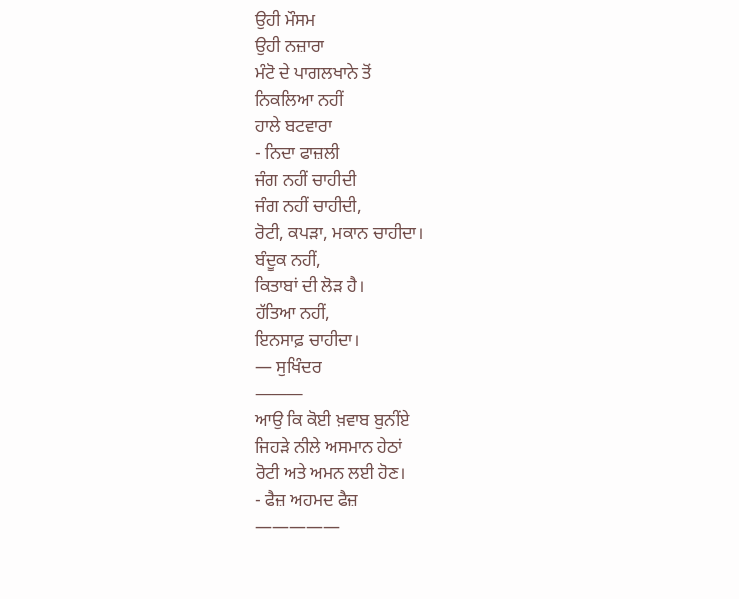ਉਹੀ ਮੌਸਮ
ਉਹੀ ਨਜ਼ਾਰਾ
ਮੰਟੋ ਦੇ ਪਾਗਲਖਾਨੇ ਤੋਂ
ਨਿਕਲਿਆ ਨਹੀਂ
ਹਾਲੇ ਬਟਵਾਰਾ
- ਨਿਦਾ ਫਾਜ਼ਲੀ
ਜੰਗ ਨਹੀਂ ਚਾਹੀਦੀ
ਜੰਗ ਨਹੀਂ ਚਾਹੀਦੀ,
ਰੋਟੀ, ਕਪੜਾ, ਮਕਾਨ ਚਾਹੀਦਾ।
ਬੰਦੂਕ ਨਹੀਂ,
ਕਿਤਾਬਾਂ ਦੀ ਲੋੜ ਹੈ।
ਹੱਤਿਆ ਨਹੀਂ,
ਇਨਸਾਫ਼ ਚਾਹੀਦਾ।
— ਸੁਖਿੰਦਰ
⸻
ਆਉ ਕਿ ਕੋਈ ਖ਼ਵਾਬ ਬੁਨੀਂਏ
ਜਿਹੜੇ ਨੀਲੇ ਅਸਮਾਨ ਹੇਠਾਂ
ਰੋਟੀ ਅਤੇ ਅਮਨ ਲਈ ਹੋਣ।
- ਫੈਜ਼ ਅਹਮਦ ਫੈਜ਼
—————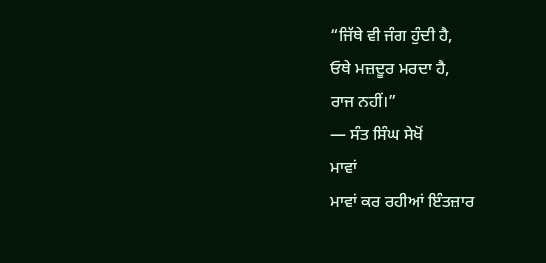“ਜਿੱਥੇ ਵੀ ਜੰਗ ਹੁੰਦੀ ਹੈ,
ਓਥੇ ਮਜ਼ਦੂਰ ਮਰਦਾ ਹੈ,
ਰਾਜ ਨਹੀਂ।”
— ਸੰਤ ਸਿੰਘ ਸੇਖੋਂ
ਮਾਵਾਂ
ਮਾਵਾਂ ਕਰ ਰਹੀਆਂ ਇੰਤਜ਼ਾਰ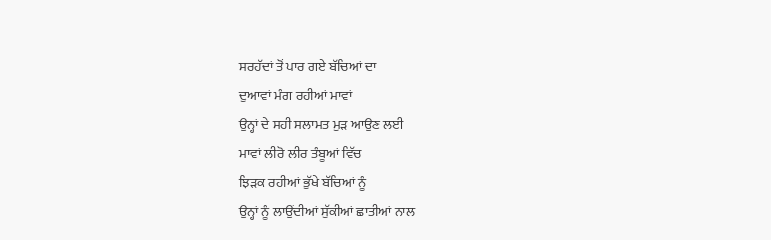ਸਰਹੱਦਾਂ ਤੋਂ ਪਾਰ ਗਏ ਬੱਚਿਆਂ ਦਾ
ਦੁਆਵਾਂ ਮੰਗ ਰਹੀਆਂ ਮਾਵਾਂ
ਉਨ੍ਹਾਂ ਦੇ ਸਹੀ ਸਲਾਮਤ ਮੁੜ ਆਉਣ ਲਈ
ਮਾਵਾਂ ਲੀਰੋ ਲੀਰ ਤੰਬੂਆਂ ਵਿੱਚ
ਝਿੜਕ ਰਹੀਆਂ ਭੁੱਖੇ ਬੱਚਿਆਂ ਨੂੰ
ਉਨ੍ਹਾਂ ਨੂੰ ਲਾਉਂਦੀਆਂ ਸੁੱਕੀਆਂ ਛਾਤੀਆਂ ਨਾਲ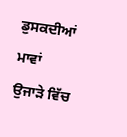ਡੁਸਕਦੀਆਂ ਮਾਵਾਂ
ਉਜਾੜੇ ਵਿੱਚ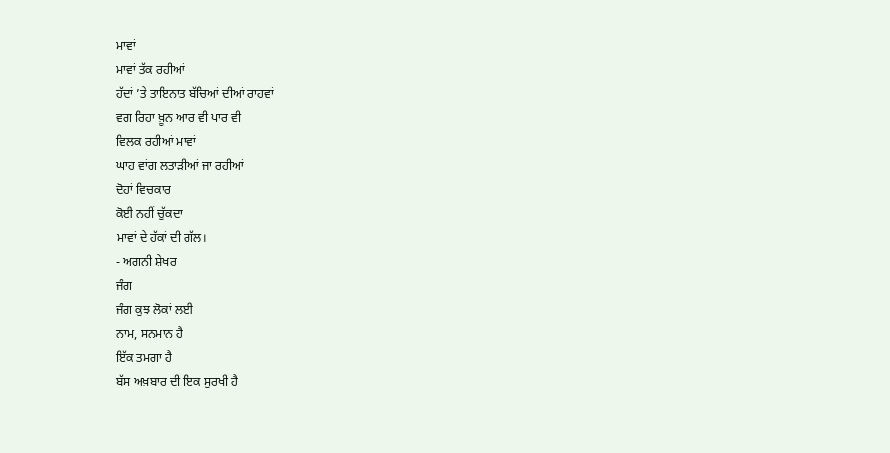ਮਾਵਾਂ
ਮਾਵਾਂ ਤੱਕ ਰਹੀਆਂ
ਹੱਦਾਂ ’ਤੇ ਤਾਇਨਾਤ ਬੱਚਿਆਂ ਦੀਆਂ ਰਾਹਵਾਂ
ਵਗ ਰਿਹਾ ਖ਼ੂਨ ਆਰ ਵੀ ਪਾਰ ਵੀ
ਵਿਲਕ ਰਹੀਆਂ ਮਾਵਾਂ
ਘਾਹ ਵਾਂਗ ਲਤਾੜੀਆਂ ਜਾ ਰਹੀਆਂ
ਦੋਹਾਂ ਵਿਚਕਾਰ
ਕੋਈ ਨਹੀਂ ਚੁੱਕਦਾ
ਮਾਵਾਂ ਦੇ ਹੱਕਾਂ ਦੀ ਗੱਲ।
- ਅਗਨੀ ਸ਼ੇਖਰ
ਜੰਗ
ਜੰਗ ਕੁਝ ਲੋਕਾਂ ਲਈ
ਨਾਮ, ਸਨਮਾਨ ਹੈ
ਇੱਕ ਤਮਗਾ ਹੈ
ਬੱਸ ਅਖ਼ਬਾਰ ਦੀ ਇਕ ਸੁਰਖੀ ਹੈ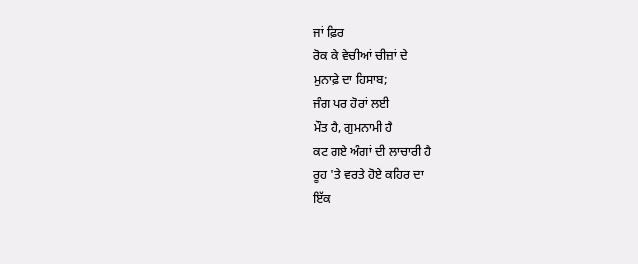ਜਾਂ ਫ਼ਿਰ
ਰੋਕ ਕੇ ਵੇਚੀਆਂ ਚੀਜ਼ਾਂ ਦੇ
ਮੁਨਾਫ਼ੇ ਦਾ ਹਿਸਾਬ;
ਜੰਗ ਪਰ ਹੋਰਾਂ ਲਈ
ਮੌਤ ਹੈ, ਗੁਮਨਾਮੀ ਹੈ
ਕਟ ਗਏ ਅੰਗਾਂ ਦੀ ਲਾਚਾਰੀ ਹੈ
ਰੂਹ 'ਤੇ ਵਰਤੇ ਹੋਏ ਕਹਿਰ ਦਾ
ਇੱਕ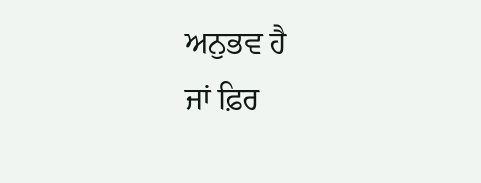ਅਨੁਭਵ ਹੈ
ਜਾਂ ਫ਼ਿਰ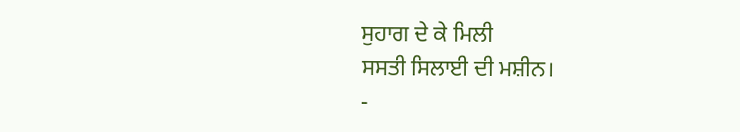ਸੁਹਾਗ ਦੇ ਕੇ ਮਿਲੀ
ਸਸਤੀ ਸਿਲਾਈ ਦੀ ਮਸ਼ੀਨ।
-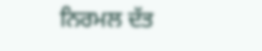ਨਿਰਮਲ ਦੱਤ